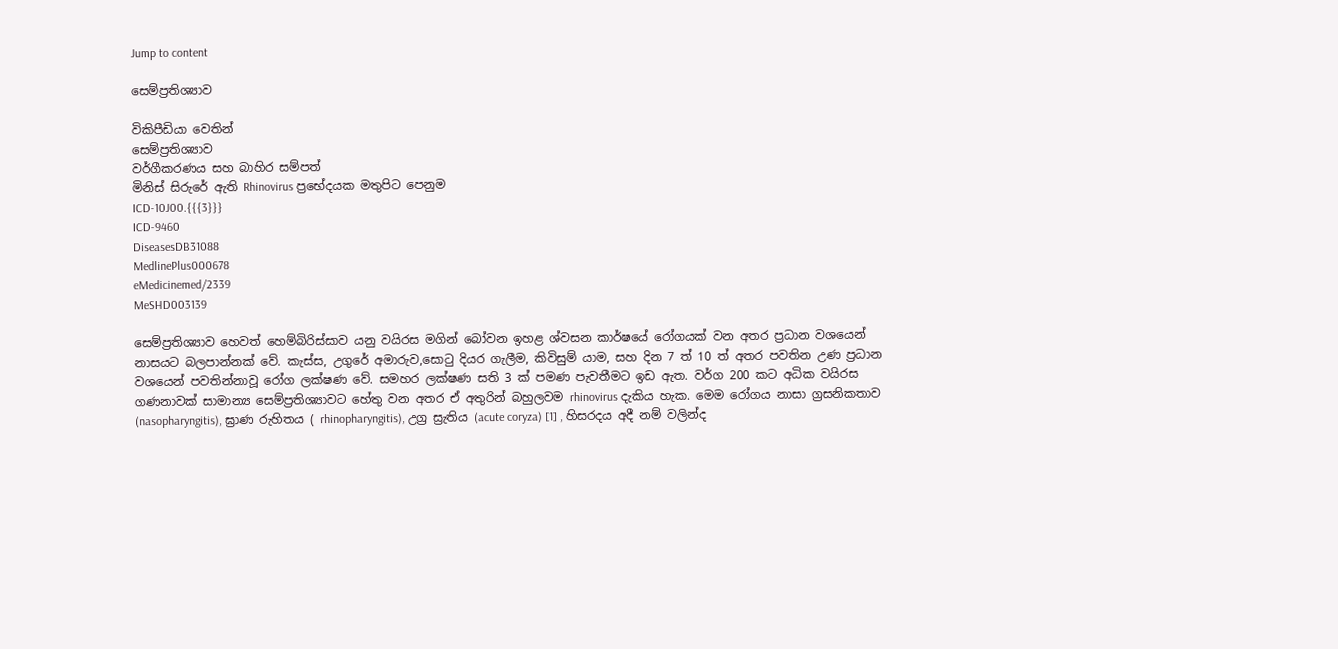Jump to content

සෙම්ප්‍රතිශ්‍යාව

විකිපීඩියා වෙතින්
සෙම්ප්‍රතිශ්‍යාව
වර්ගීකරණය සහ බාහිර සම්පත්
මිනිස් සිරුරේ ඇති Rhinovirus ප්‍රභේදයක මතුපිට පෙනුම
ICD-10J00.{{{3}}}
ICD-9460
DiseasesDB31088
MedlinePlus000678
eMedicinemed/2339
MeSHD003139

සෙම්ප්‍රතිශ්‍යාව හෙවත් හෙම්බිරිස්සාව යනු වයිරස මගින් බෝවන ඉහළ ශ්වසන කාර්ෂයේ රෝගයක් වන අතර ප්‍රධාන වශයෙන් නාසයට බලපාන්නක් වේ. කැස්ස, උගුරේ අමාරුව,සොටු දියර ගැලීම, කිවිසුම් යාම, සහ දින 7 ත් 10 ත් අතර පවතින උණ ප්‍රධාන වශයෙන් පවතින්නාවූ රෝග ලක්ෂණ වේ. සමහර ලක්ෂණ සති 3 ක් පමණ පැවතීමට ඉඩ ඇත. වර්ග 200 කට අධික වයිරස ගණනාවක් සාමාන්‍ය සෙම්ප්‍රතිශ්‍යාවට හේතු වන අතර ඒ අතුරින් බහුලවම rhinovirus දැකිය හැක. මෙම රෝගය නාසා ග්‍රසනිකතාව (nasopharyngitis), ඝ්‍රාණ රුහිතය ( rhinopharyngitis), උග්‍ර ස්‍රැතිය (acute coryza) [1] , හිසරදය අදී නම් වලින්ද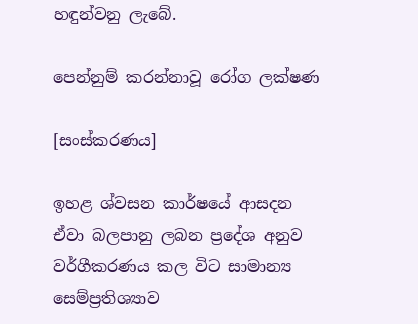හඳුන්වනු ලැබේ.

පෙන්නුම් කරන්නාවූ රෝග ලක්ෂණ

[සංස්කරණය]

ඉහළ ශ්වසන කාර්ෂයේ ආසදන ඒවා බලපානු ලබන ප්‍රදේශ අනුව වර්ගීකරණය කල විට සාමාන්‍ය සෙම්ප්‍රතිශ්‍යාව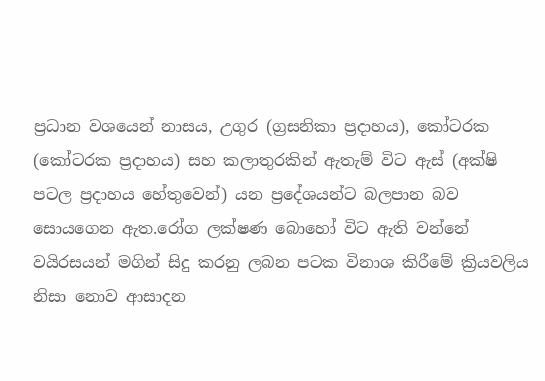ප්‍රධාන වශයෙන් නාසය, උගුර (ග්‍රසනිකා ප්‍රදාහය), කෝටරක (කෝටරක ප්‍රදාහය) සහ කලාතුරකින් ඇතැම් විට ඇස් (අක්ෂි පටල ප්‍රදාහය හේතුවෙන්) යන ප්‍රදේශයන්ට බලපාන බව සොයගෙන ඇත.රෝග ලක්ෂණ බොහෝ විට ඇති වන්නේ වයිරසයන් මගින් සිදු කරනු ලබන පටක විනාශ කිරීමේ ක්‍රියවලිය නිසා නොව ආසාදන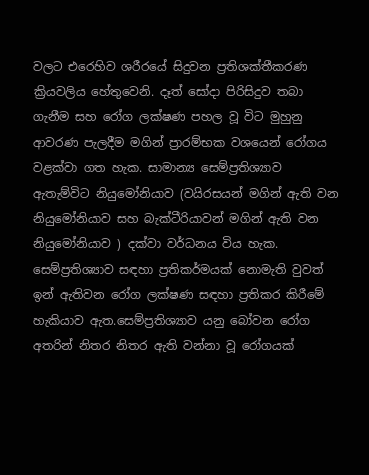වලට එරෙහිව ශරීරයේ සිදුවන ප්‍රතිශක්තීකරණ ක්‍රියවලිය හේතුවෙනි. දෑත් සෝදා පිරිසිදුව තබා ගැනීම සහ රෝග ලක්ෂණ පහල වූ විට මුහුනු ආවරණ පැලදීම මගින් ප්‍රාරම්භක වශයෙන් රෝගය වළක්වා ගත හැක. සාමාන්‍ය සෙම්ප්‍රතිශ්‍යාව ඇතැම්විට නියුමෝනියාව (වයිරසයන් මගින් ඇති වන නියුමෝනියාව සහ බැක්ටීරියාවන් මගින් ඇති වන නියුමෝනියාව ) දක්වා වර්ධනය විය හැක.
සෙම්ප්‍රතිශ්‍යාව සඳහා ප්‍රතිකර්මයක් නොමැති වුවත් ඉන් ඇතිවන රෝග ලක්ෂණ සඳහා ප්‍රතිකර කිරීමේ හැකියාව ඇත.සෙම්ප්‍රතිශ්‍යාව යනු බෝවන රෝග අතරින් නිතර නිතර ඇති වන්නා වූ රෝගයක්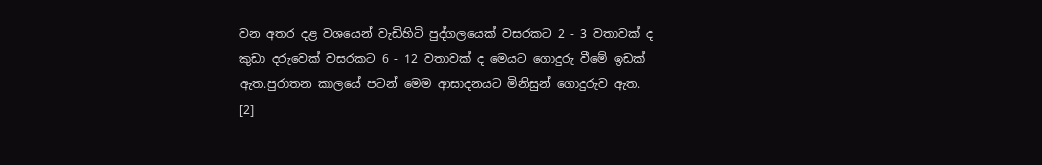වන අතර දළ වශයෙන් වැඩිහිටි පුද්ගලයෙක් වසරකට 2 - 3 වතාවක් ද කුඩා දරුවෙක් වසරකට 6 - 12 වතාවක් ද මෙයට ගොදුරු වීමේ ඉඩක් ඇත.පුරාතන කාලයේ පටන් මෙම ආසාදනයට මිනිසුන් ගොදුරුව ඇත. [2]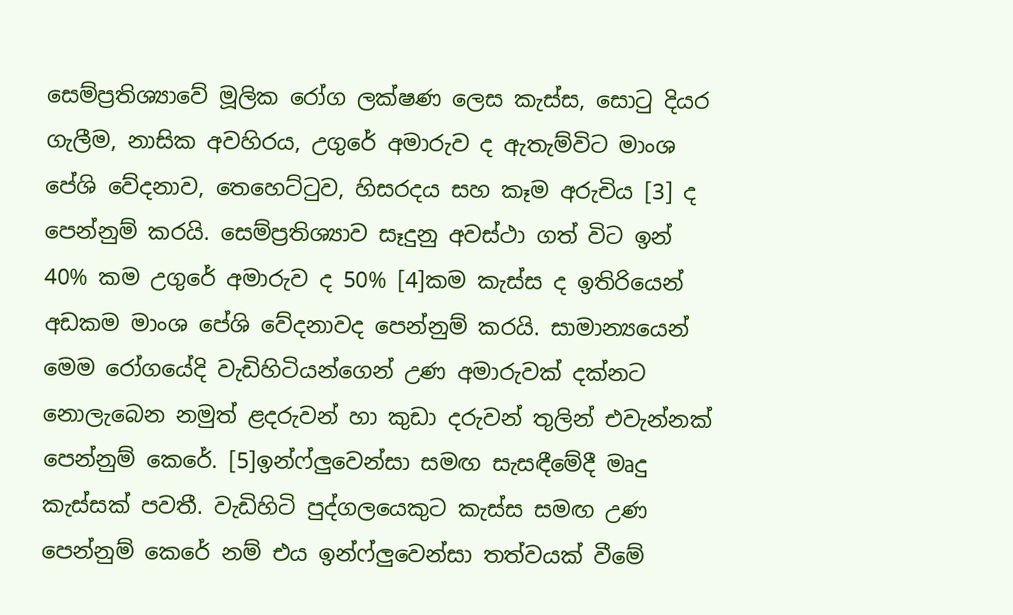සෙම්ප්‍රතිශ්‍යාවේ මූලික රෝග ලක්ෂණ ලෙස කැස්ස, සොටු දියර ගැලීම, නාසික අවහිරය, උගුරේ අමාරුව ද ඇතැම්විට මාංශ පේශි වේදනාව, තෙහෙට්ටුව, හිසරදය සහ කෑම අරුචිය [3] ද පෙන්නුම් කරයි. සෙම්ප්‍රතිශ්‍යාව සෑදුනු අවස්ථා ගත් විට ඉන් 40% කම උගුරේ අමාරුව ද 50% [4]කම කැස්ස ද ඉතිරියෙන් අඩකම මාංශ පේශි වේදනාවද පෙන්නුම් කරයි. සාමාන්‍යයෙන් මෙම රෝගයේදි වැඩිහිටියන්ගෙන් උණ අමාරුවක් දක්නට නොලැබෙන නමුත් ළදරුවන් හා කුඩා දරුවන් තුලින් එවැන්නක් පෙන්නුම් කෙරේ. [5]ඉන්ෆ්ලුවෙන්සා සමඟ සැසඳීමේදී මෘදු කැස්සක් පවතී. වැඩිහිටි පුද්ගලයෙකුට කැස්ස සමඟ උණ පෙන්නුම් කෙරේ නම් එය ඉන්ෆ්ලුවෙන්සා තත්වයක් වීමේ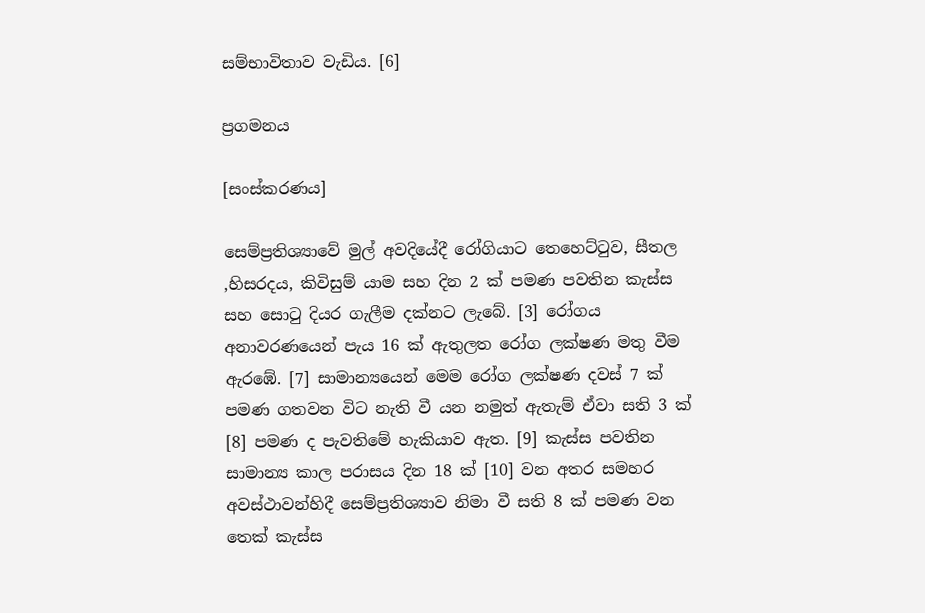සම්භාවිතාව වැඩිය. [6]

ප්‍රගමනය

[සංස්කරණය]

සෙම්ප්‍රතිශ්‍යාවේ මුල් අවදියේදී රෝගියාට තෙහෙට්ටුව, සීතල ,හිසරදය, කිවිසුම් යාම සහ දින 2 ක් පමණ පවතින කැස්ස සහ සොටු දියර ගැලීම දක්නට ලැබේ. [3] රෝගය අනාවරණයෙන් පැය 16 ක් ඇතුලත රෝග ලක්ෂණ මතු වීම ඇරඹේ. [7] සාමාන්‍යයෙන් මෙම රෝග ලක්ෂණ දවස් 7 ක් පමණ ගතවන විට නැති වී යන නමුත් ඇතැම් ඒවා සති 3 ක් [8] පමණ ද පැවතිමේ හැකියාව ඇත. [9] කැස්ස පවතින සාමාන්‍ය කාල පරාසය දින 18 ක් [10] වන අතර සමහර අවස්ථාවන්හිදී සෙම්ප්‍රතිශ්‍යාව නිමා වී සති 8 ක් පමණ වන තෙක් කැස්ස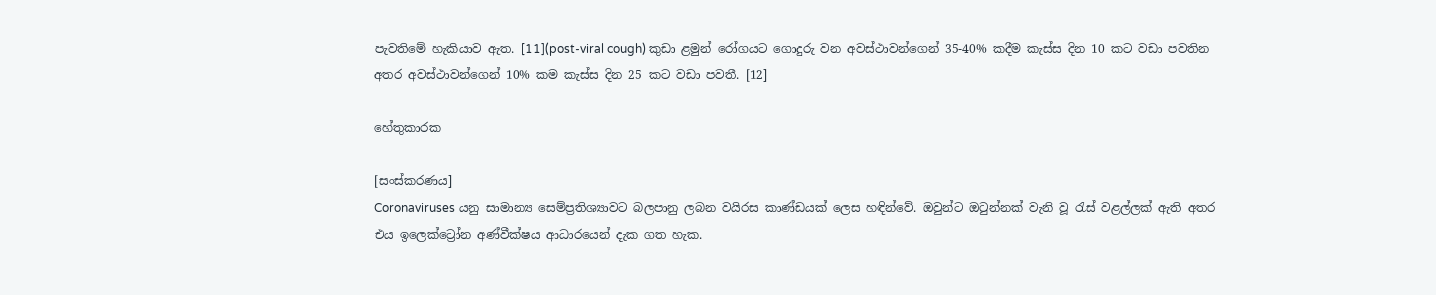පැවතිමේ හැකියාව ඇත. [11](post-viral cough) කුඩා ළමුන් රෝගයට ගොදුරු වන අවස්ථාවන්ගෙන් 35-40% කදීම කැස්ස දින 10 කට වඩා පවතින අතර අවස්ථාවන්ගෙන් 10% කම කැස්ස දින 25 කට වඩා පවතී. [12]

හේතුකාරක

[සංස්කරණය]
Coronaviruses යනු සාමාන්‍ය සෙම්ප්‍රතිශ්‍යාවට බලපානු ලබන වයිරස කාණ්ඩයක් ලෙස හඳින්වේ. ඔවුන්ට ඔටුන්නක් වැනි වූ රැස් වළල්ලක් ඇති අතර එය ඉලෙක්ට්‍රෝන අණ්වීක්ෂය ආධාරයෙන් දැක ගත හැක.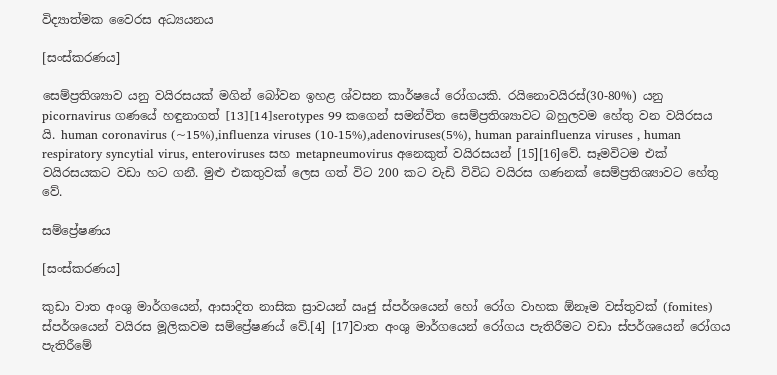විද්‍යාත්මක වෛරස අධ්‍යයනය

[සංස්කරණය]

සෙම්ප්‍රතිශ්‍යාව යනු වයිරසයක් මගින් බෝවන ඉහළ ශ්වසන කාර්ෂයේ රෝගයකි. රයිනොවයිරස්(30-80%) යනු picornavirus ගණයේ හඳුනාගත් [13][14]serotypes 99 කගෙන් සමන්විත සෙම්ප්‍රතිශ්‍යාවට බහුලවම හේතු වන වයිරසය යි. human coronavirus (~15%),influenza viruses (10-15%),adenoviruses(5%), human parainfluenza viruses , human respiratory syncytial virus, enteroviruses සහ metapneumovirus අනෙකුත් වයිරසයන් [15][16]වේ. සෑමවිටම එක් වයිරසයකට වඩා හට ගනී. මුළු එකතුවක් ලෙස ගත් විට 200 කට වැඩි විවිධ වයිරස ගණනක් සෙම්ප්‍රතිශ්‍යාවට හේතු වේ.

සම්ප්‍රේෂණය

[සංස්කරණය]

කුඩා වාත අංශු මාර්ගයෙන්, ආසාදිත නාසික ස්‍රාවයන් ඍජු ස්පර්ශයෙන් හෝ රෝග වාහක ඕනෑම වස්තුවක් (fomites) ස්පර්ශයෙන් වයිරස මූලිකවම සම්ප්‍රේෂණය් වේ.[4] [17]වාත අංශු මාර්ගයෙන් රෝගය පැතිරීමට වඩා ස්පර්ශයෙන් රෝගය පැතිරීමේ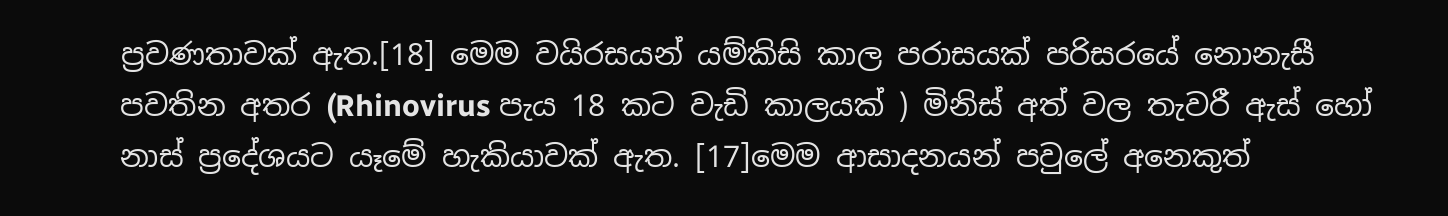ප්‍රවණතාවක් ඇත.[18] මෙම වයිරසයන් යම්කිසි කාල පරාසයක් පරිසරයේ නොනැසී පවතින අතර (Rhinovirus පැය 18 කට වැඩි කාලයක් ) මිනිස් අත් වල තැවරී ඇස් හෝ නාස් ප්‍රදේශයට යෑමේ හැකියාවක් ඇත. [17]මෙම ආසාදනයන් පවුලේ අනෙකුත්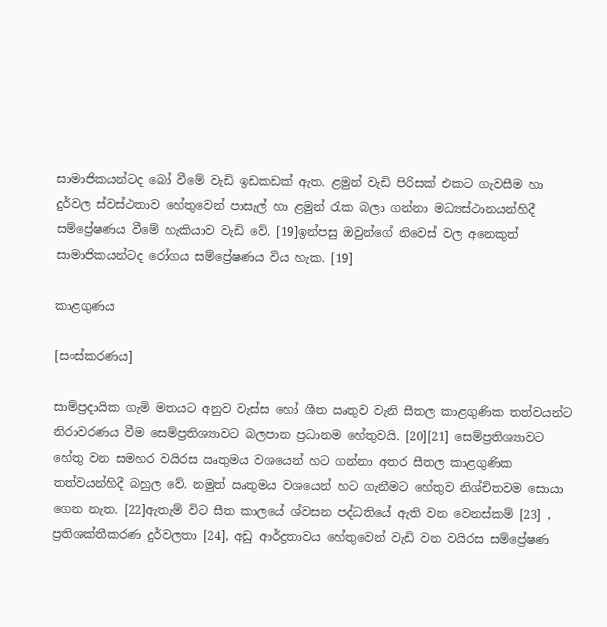සාමාජිකයන්ටද බෝ වීමේ වැඩි ඉඩකඩක් ඇත. ළමුන් වැඩි පිරිසක් එකට ගැවසීම හා දුර්වල ස්වස්ථතාව හේතුවෙන් පාසැල් හා ළමුන් රැක බලා ගන්නා මධ්‍යස්ථානයන්හිදී සම්ප්‍රේෂණය වීමේ හැකියාව වැඩි වේ. [19]ඉන්පසු ඔවුන්ගේ නිවෙස් වල අනෙකුත් සාමාජිකයන්ටද රෝගය සම්ප්‍රේෂණය විය හැක. [19]

කාළගුණය

[සංස්කරණය]

සාම්ප්‍රදායික ගැමි මතයට අනුව වැස්ස හෝ ශීත ඍතුව වැනි සීතල කාළගුණික තත්වයන්ට නිරාවරණය වීම සෙම්ප්‍රතිශ්‍යාවට බලපාන ප්‍රධානම හේතුවයි. [20][21] සෙම්ප්‍රතිශ්‍යාවට හේතු වන සමහර වයිරස ඍතුමය වශයෙන් හට ගන්නා අතර සීතල කාළගුණික තත්වයන්හිදී බහුල වේ. නමුත් ඍතුමය වශයෙන් හට ගැනීමට හේතුව නිශ්චිතවම සොයා ගෙන නැත. [22]ඇතැම් විට සීත කාලයේ ශ්වසන පද්ධතියේ ඇති වන වෙනස්කම් [23] , ප්‍රතිශක්තීකරණ දුර්වලතා [24], අඩු ආර්ද්‍රතාවය හේතුවෙන් වැඩි වන වයිරස සම්ප්‍රේෂණ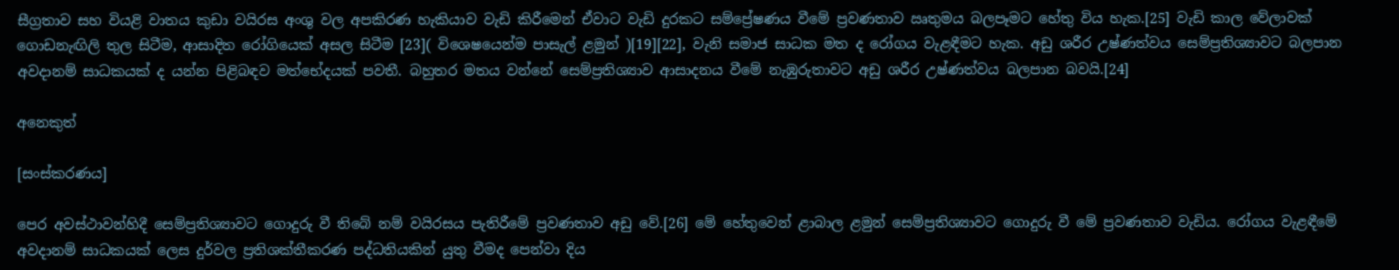සීග්‍රතාව සහ වියළි වාතය කුඩා වයිරස අංශු වල අපකිරණ හැකියාව වැඩි කිරීමෙන් ඒවාට වැඩි දුරකට සම්ප්‍රේෂණය වීමේ ප්‍රවණතාව ඍතුමය බලපෑමට හේතු විය හැක.[25] වැඩි කාල වේලාවක් ගොඩනැඟිලි තුල සිටීම, ආසාදිත රෝගියෙක් අසල සිටීම [23]( විශෙෂයෙන්ම පාසැල් ළමුන් )[19][22], වැනි සමාජ සාධක මත ද රෝගය වැළඳීමට හැක. අඩු ශරීර උෂ්ණත්වය සෙම්ප්‍රතිශ්‍යාවට බලපාන අවදානම් සාධකයක් ද යන්න පිළිබඳව මත්භේදයක් පවතී. බහුතර මතය වන්නේ සෙම්ප්‍රතිශ්‍යාව ආසාදනය වීමේ නැඹුරුතාවට අඩු ශරීර උෂ්ණත්වය බලපාන බවයි.[24]

අනෙකුත්

[සංස්කරණය]

පෙර අවස්ථාවන්හිදී සෙම්ප්‍රතිශ්‍යාවට ගොදුරු වී තිබේ නම් වයිරසය පැතිරීමේ ප්‍රවණතාව අඩු වේ.[26] මේ හේතුවෙන් ළාබාල ළමුන් සෙම්ප්‍රතිශ්‍යාවට ගොදුරු වී මේ ප්‍රවණතාව වැඩිය. රෝගය වැළඳීමේ අවදානම් සාධකයක් ලෙස දුර්වල ප්‍රතිශක්තීකරණ පද්ධතියකින් යුතු වීමද පෙන්වා දිය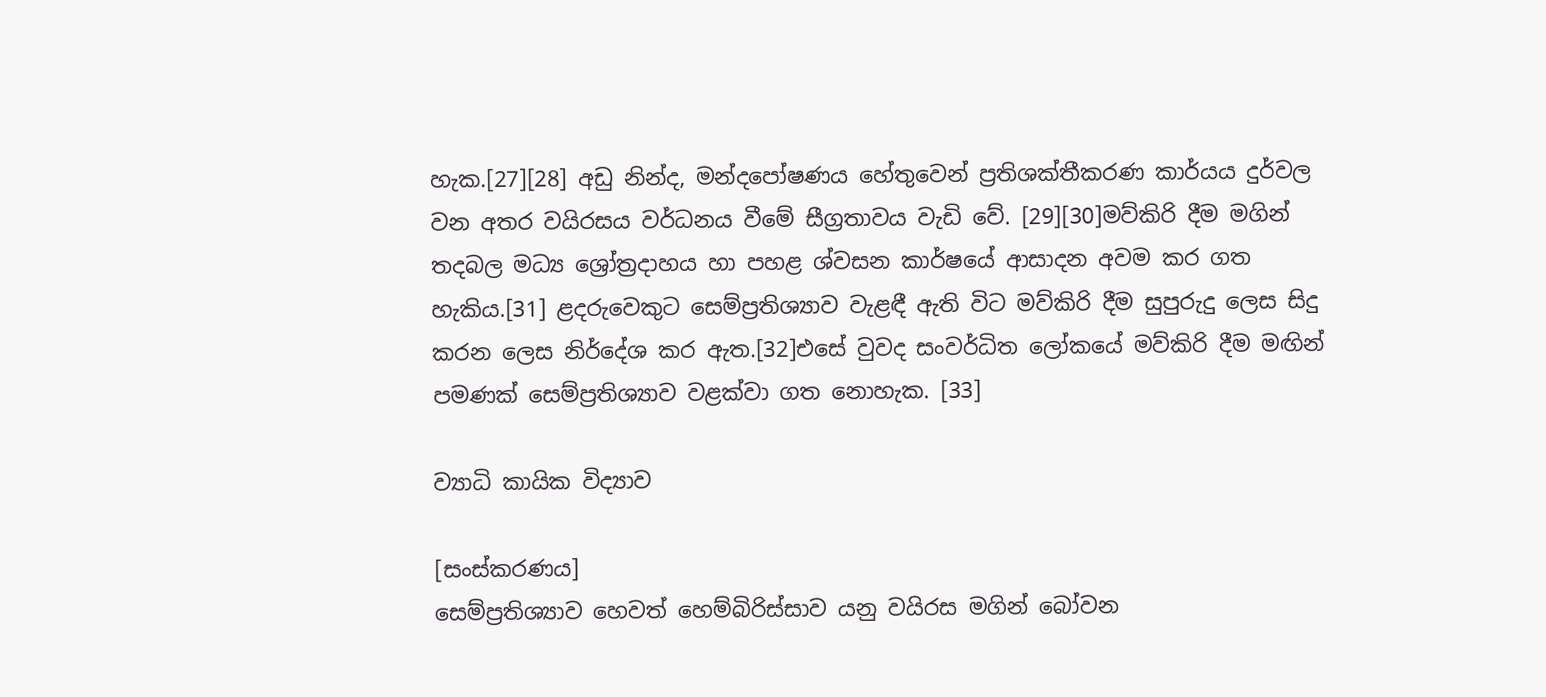හැක.[27][28] අඩු නින්ද, මන්දපෝෂණය හේතුවෙන් ප්‍රතිශක්තීකරණ කාර්යය දුර්වල වන අතර වයිරසය වර්ධනය වීමේ සීග්‍රතාවය වැඩි වේ. [29][30]මව්කිරි දීම මගින් තදබල මධ්‍ය ශ්‍රෝත්‍රදාහය හා පහළ ශ්වසන කාර්ෂයේ ආසාදන අවම කර ගත හැකිය.[31] ළදරුවෙකුට සෙම්ප්‍රතිශ්‍යාව වැළඳී ඇති විට මව්කිරි දීම සුපුරුදු ලෙස සිදු කරන ලෙස නිර්දේශ කර ඇත.[32]එසේ වුවද සංවර්ධිත ලෝකයේ මව්කිරි දීම මඟින් පමණක් සෙම්ප්‍රතිශ්‍යාව වළක්වා ගත නොහැක. [33]

ව්‍යාධි කායික විද්‍යාව

[සංස්කරණය]
සෙම්ප්‍රතිශ්‍යාව හෙවත් හෙම්බිරිස්සාව යනු වයිරස මගින් බෝවන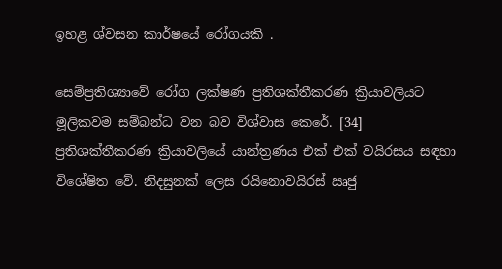ඉහළ ශ්වසන කාර්ෂයේ රෝගයකි .

සෙම්ප්‍රතිශ්‍යාවේ රෝග ලක්ෂණ ප්‍රතිශක්තීකරණ ක්‍රියාවලියට මූලිකවම සම්බන්ධ වන බව විශ්වාස කෙරේ. [34] ප්‍රතිශක්තීකරණ ක්‍රියාවලියේ යාන්ත්‍රණය එක් එක් වයිරසය සඳහා විශේෂිත වේ. නිදසුනක් ලෙස රයිනොවයිරස් ඍජු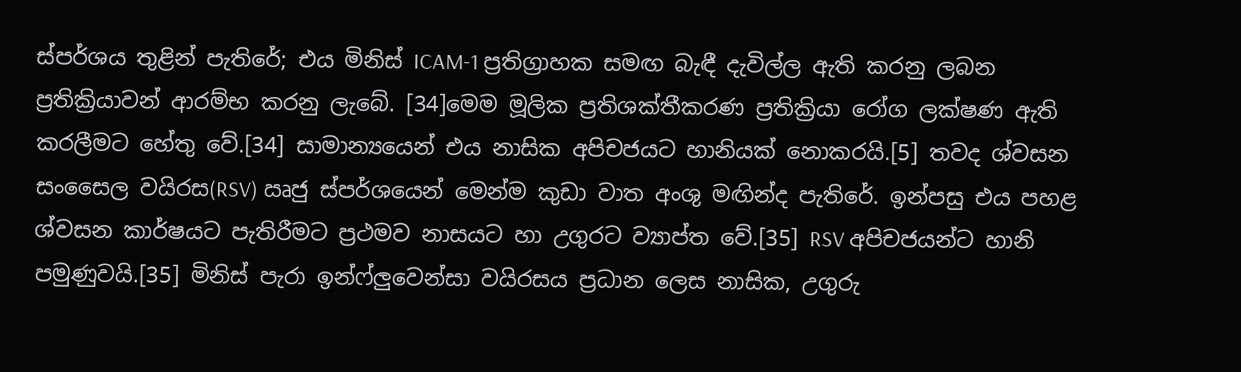ස්පර්ශය තුළින් පැතිරේ; එය මිනිස් ICAM-1 ප්‍රතිග්‍රාහක සමඟ බැඳී දැවිල්ල ඇති කරනු ලබන ප්‍රතික්‍රියාවන් ආරම්භ කරනු ලැබේ. [34]මෙම මූලික ප්‍රතිශක්තීකරණ ප්‍රතික්‍රියා රෝග ලක්ෂණ ඇති කරලීමට හේතු වේ.[34] සාමාන්‍යයෙන් එය නාසික අපිචජයට හානියක් නොකරයි.[5] තවද ශ්වසන සංසෛල වයිරස(RSV) ඍජු ස්පර්ශයෙන් මෙන්ම කුඩා වාත අංශු මඟින්ද පැතිරේ. ඉන්පසු එය පහළ ශ්වසන කාර්ෂයට පැතිරීමට ප්‍රථමව නාසයට හා උගුරට ව්‍යාප්ත වේ.[35] RSV අපිචජයන්ට හානි පමුණුවයි.[35] මිනිස් පැරා ඉන්ෆ්ලුවෙන්සා වයිරසය ප්‍රධාන ලෙස නාසික, උගුරු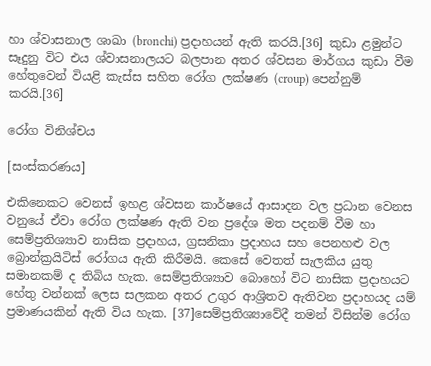හා ශ්වාසනාල ශාඛා (bronchi) ප්‍රදාහයන් ඇති කරයි.[36] කුඩා ළමුන්ට සෑදුනු විට එය ශ්වාසනාලයට බලපාන අතර ශ්වසන මාර්ගය කුඩා වීම හේතුවෙන් වියළි කැස්ස සහිත රෝග ලක්ෂණ (croup) පෙන්නුම් කරයි.[36]

රෝග විනිශ්චය

[සංස්කරණය]

එකිනෙකට වෙනස් ඉහළ ශ්වසන කාර්ෂයේ ආසාදන වල ප්‍රධාන වෙනස වනුයේ ඒවා රෝග ලක්ෂණ ඇති වන ප්‍රදේශ මත පදනම් වීම හා සෙම්ප්‍රතිශ්‍යාව නාසික ප්‍රදාහය, ග්‍රසනිකා ප්‍රදාහය සහ පෙනහළු වල බ්‍රොන්ක්‍රයිටිස් රෝගය ඇති කිරීමයි. කෙසේ වෙතත් සැලකිය යුතු සමානකම් ද තිබිය හැක. සෙම්ප්‍රතිශ්‍යාව බොහෝ විට නාසික ප්‍රදාහයට හේතු වන්නක් ලෙස සලකන අතර උගුර ආශ්‍රිතව ඇතිවන ප්‍රදාහයද යම් ප්‍රමාණයකින් ඇති විය හැක. [37]සෙම්ප්‍රතිශ්‍යාවේදී තමන් විසින්ම රෝග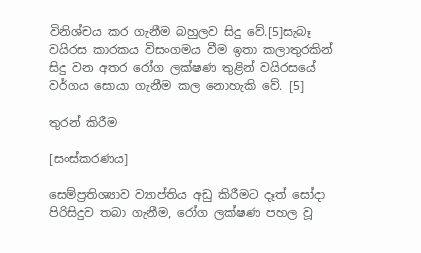විනිශ්චය කර ගැනීම බහුලව සිදු වේ.[5]සැබෑ වයිරස කාරකය විසංගමය වීම ඉතා කලාතුරකින් සිදු වන අතර රෝග ලක්ෂණ තුළින් වයිරසයේ වර්ගය සොයා ගැනීම කල නොහැකි වේ. [5]

තුරන් කිරීම

[සංස්කරණය]

සෙම්ප්‍රතිශ්‍යාව ව්‍යාප්තිය අඩු කිරීමට දෑත් සෝදා පිරිසිදුව තබා ගැනීම, රෝග ලක්ෂණ පහල වූ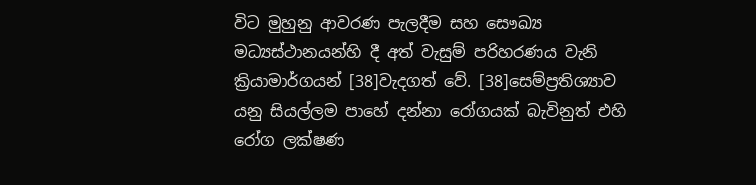විට මුහුනු ආවරණ පැලදීම සහ සෞඛ්‍ය මධ්‍යස්ථානයන්හි දී අත් වැසුම් පරිහරණය වැනි ක්‍රියාමාර්ගයන් [38]වැදගත් වේ. [38]සෙම්ප්‍රතිශ්‍යාව යනු සියල්ලම පාහේ දන්නා රෝගයක් බැවිනුත් එහි රෝග ලක්ෂණ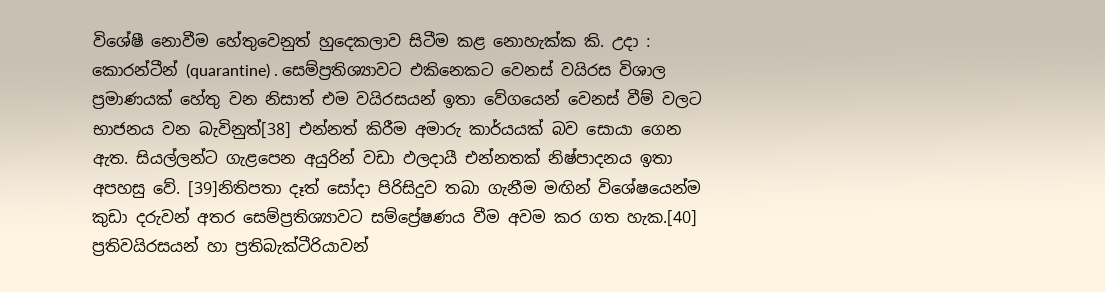විශේෂී නොවීම හේතුවෙනුත් හුදෙකලාව සිටීම කළ නොහැක්ක කි. උදා : කොරන්ටීන් (quarantine) . සෙම්ප්‍රතිශ්‍යාවට එකිනෙකට වෙනස් වයිරස විශාල ප්‍රමාණයක් හේතු වන නිසාත් එම වයිරසයන් ඉතා වේගයෙන් වෙනස් වීම් වලට භාජනය වන බැවිනුත්[38] එන්නත් කිරීම අමාරු කාර්යයක් බව සොයා ගෙන ඇත. සියල්ලන්ට ගැළපෙන අයුරින් වඩා ඵලදායී එන්නතක් නිෂ්පාදනය ඉතා අපහසු වේ. [39]නිතිපතා දෑත් සෝදා පිරිසිදුව තබා ගැනීම මඟින් විශේෂයෙන්ම කුඩා දරුවන් අතර සෙම්ප්‍රතිශ්‍යාවට සම්ප්‍රේෂණය වීම අවම කර ගත හැක.[40] ප්‍රතිවයිරසයන් හා ප්‍රතිබැක්ටීරියාවන්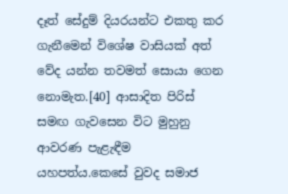දෑත් සේදුම් දියරයන්ට එකතු කර ගැනීමෙන් විශේෂ වාසියක් අත් වේද යන්න තවමත් සොයා ගෙන නොමැත.[40] ආසාදිත පිරිස් සමඟ ගැවසෙන විට මුහුනු ආවරණ පැළැඳීම යහපත්ය.කෙසේ වුවද සමාජ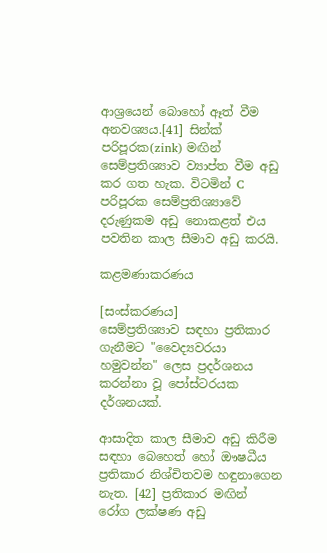ආශ්‍රයෙන් බොහෝ ඈත් වීම අනවශ්‍යය.[41] සින්ක් පරිපූරක(zink) මඟින් සෙම්ප්‍රතිශ්‍යාව ව්‍යාප්ත වීම අඩු කර ගත හැක. විටමින් C පරිපූරක සෙම්ප්‍රතිශ්‍යාවේ දරුණුකම අඩු නොකළත් එය පවතින කාල සීමාව අඩු කරයි.

කළමණාකරණය

[සංස්කරණය]
සෙම්ප්‍රතිශ්‍යාව සඳහා ප්‍රතිකාර ගැනීමට "වෛද්‍යවරයා හමුවන්න" ලෙස ප්‍රදර්ශනය කරන්නා වූ පෝස්ටරයක දර්ශනයක්.

ආසාදිත කාල සීමාව අඩු කිරීම සඳහා බෙහෙත් හෝ ඖෂධීය ප්‍රතිකාර නිශ්චිතවම හඳුනාගෙන නැත. [42] ප්‍රතිකාර මඟින් රෝග ලක්ෂණ අඩු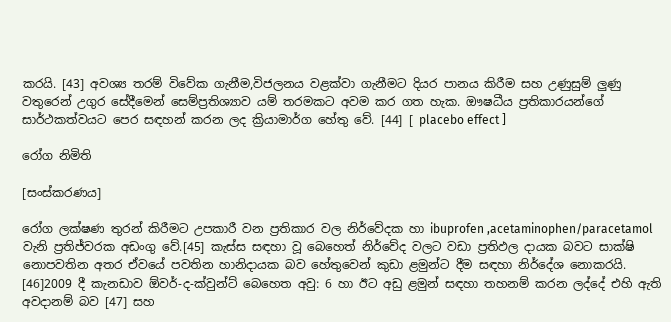කරයි. [43] අවශ්‍ය තරම් විවේක ගැනීම,විජලනය වළක්වා ගැනීමට දියර පානය කිරීම සහ උණුසුම් ලුණු වතුරෙන් උගුර සේදීමෙන් සෙම්ප්‍රතිශ්‍යාව යම් තරමකට අවම කර ගත හැක. ඖෂධීය ප්‍රතිකාරයන්ගේ සාර්ථකත්වයට පෙර සඳහන් කරන ලද ක්‍රියාමාර්ග හේතු වේ. [44] [ placebo effect ]

රෝග නිමිති

[සංස්කරණය]

රෝග ලක්ෂණ තුරන් කිරීමට උපකාරී වන ප්‍රතිකාර වල නිර්වේදක හා ibuprofen ,acetaminophen/paracetamol වැනි ප්‍රතිජ්වරක අඩංගු වේ.[45] කැස්ස සඳහා වූ බෙහෙත් නිර්වේද වලට වඩා ප්‍රතිඵල දායක බවට සාක්ෂි නොපවතින අතර ඒවයේ පවතින හානිදායක බව හේතුවෙන් කුඩා ළමුන්ට දීම සඳහා නිර්දේශ නොකරයි. [46]2009 දී කැනඩාව ඕවර්-ද-ක්වුන්ට් බෙහෙත අවු: 6 හා ඊට අඩු ළමුන් සඳහා තහනම් කරන ලද්දේ එහි ඇති අවදානම් බව [47] සහ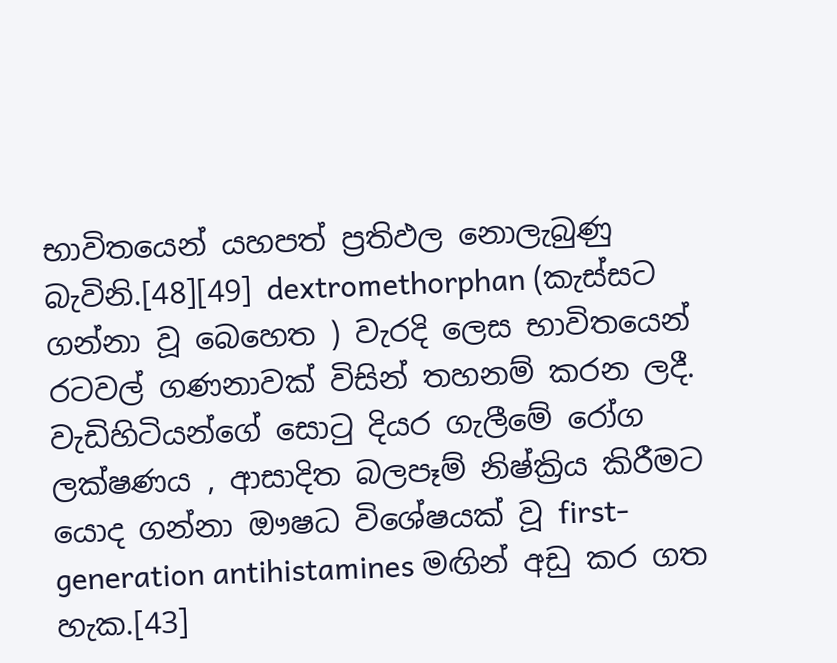භාවිතයෙන් යහපත් ප්‍රතිඵල නොලැබුණු බැවිනි.[48][49] dextromethorphan (කැස්සට ගන්නා වූ බෙහෙත ) වැරදි ලෙස භාවිතයෙන් රටවල් ගණනාවක් විසින් තහනම් කරන ලදී. වැඩිහිටියන්ගේ සොටු දියර ගැලීමේ රෝග ලක්ෂණය , ආසාදිත බලපෑම් නිෂ්ක්‍රිය කිරීමට යොද ගන්නා ඖෂධ විශේෂයක් වූ first-generation antihistamines මඟින් අඩු කර ගත හැක.[43]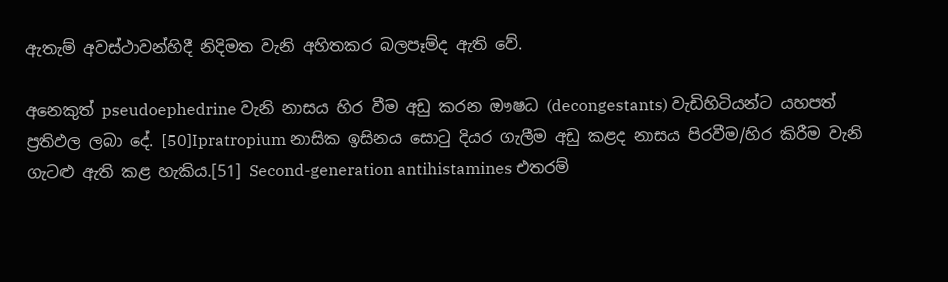ඇතැම් අවස්ථාවන්හිදී නිදිමත වැනි අහිතකර බලපෑම්ද ඇති වේ.

අනෙකුත් pseudoephedrine වැනි නාසය හිර වීම අඩු කරන ඖෂධ (decongestants) වැඩිහිටියන්ට යහපත් ප්‍රතිඵල ලබා දේ. [50]Ipratropium නාසික ඉසිනය සොටු දියර ගැලීම අඩු කළද නාසය පිරවීම/හිර කිරීම වැනි ගැටළු ඇති කළ හැකිය.[51] Second-generation antihistamines එතරම්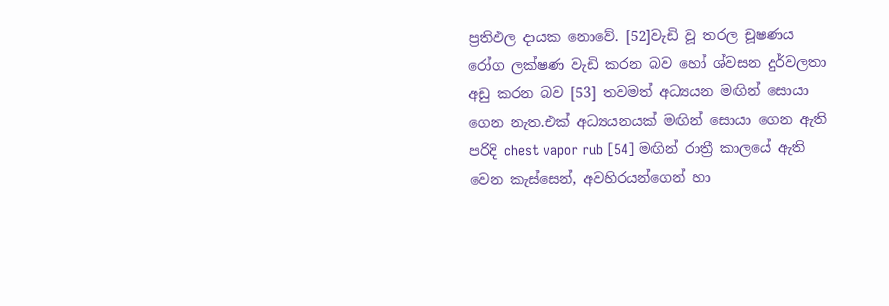ප්‍රතිඵල දායක නොවේ. [52]වැඩි වූ තරල චූෂණය රෝග ලක්ෂණ වැඩි කරන බව හෝ ශ්වසන දුර්වලතා අඩු කරන බව [53] තවමත් අධ්‍යයන මඟින් සොයා ගෙන නැත.එක් අධ්‍යයනයක් මඟින් සොයා ගෙන ඇති පරිදි chest vapor rub [54] මඟින් රාත්‍රී කාලයේ ඇති වෙන කැස්සෙන්, අවහිරයන්ගෙන් හා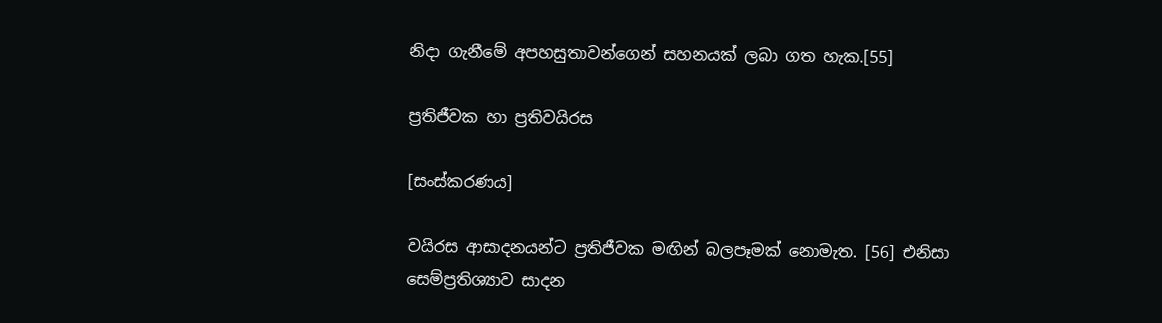නිදා ගැනීමේ අපහසුතාවන්ගෙන් සහනයක් ලබා ගත හැක.[55]

ප්‍රතිජීවක හා ප්‍රතිවයිරස

[සංස්කරණය]

වයිරස ආසාදනයන්ට ප්‍රතිජීවක මඟින් බලපෑමක් නොමැත. [56] එනිසා සෙම්ප්‍රතිශ්‍යාව සාදන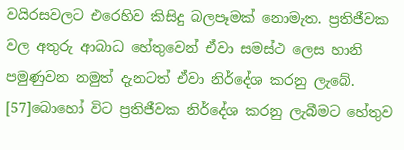වයිරසවලට එරෙහිව කිසිදු බලපෑමක් නොමැත. ප්‍රතිජීවක වල අතුරු ආබාධ හේතුවෙන් ඒවා සමස්ථ ලෙස හානි පමුණුවන නමුත් දැනටත් ඒවා නිර්දේශ කරනු ලැබේ. [57]බොහෝ විට ප්‍රතිජීවක නිර්දේශ කරනු ලැබීමට හේතුව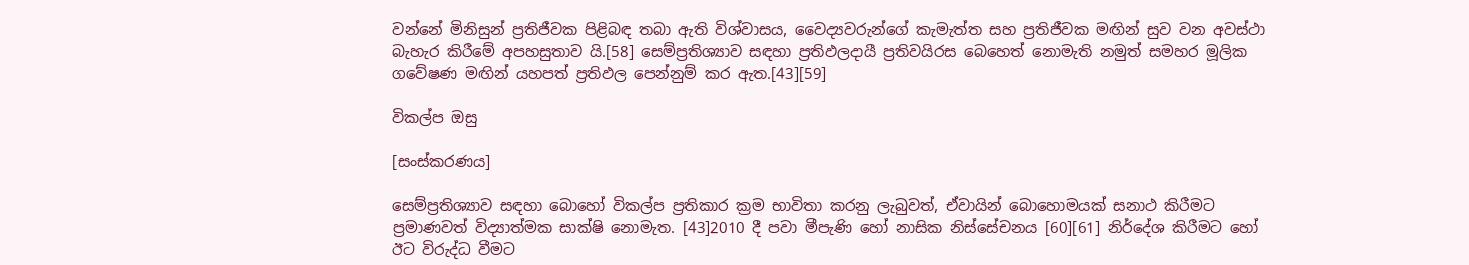වන්නේ මිනිසුන් ප්‍රතිජීවක පිළිබඳ තබා ඇති විශ්වාසය, වෛද්‍යවරුන්ගේ කැමැත්ත සහ ප්‍රතිජීවක මඟින් සුව වන අවස්ථා බැහැර කිරීමේ අපහසුතාව යි.[58] සෙම්ප්‍රතිශ්‍යාව සඳහා ප්‍රතිඵලදායී ප්‍රතිවයිරස බෙහෙත් නොමැති නමුත් සමහර මූලික ගවේෂණ මඟින් යහපත් ප්‍රතිඵල පෙන්නුම් කර ඇත.[43][59]

විකල්ප ඔසු

[සංස්කරණය]

සෙම්ප්‍රතිශ්‍යාව සඳහා බොහෝ විකල්ප ප්‍රතිකාර ක්‍රම භාවිතා කරනු ලැබුවත්, ඒවායින් බොහොමයක් සනාථ කිරීමට ප්‍රමාණවත් විද්‍යාත්මක සාක්ෂි නොමැත. [43]2010 දී පවා මීපැණි හෝ නාසික නිස්සේචනය [60][61] නිර්දේශ කිරීමට හෝ ඊට විරුද්ධ වීමට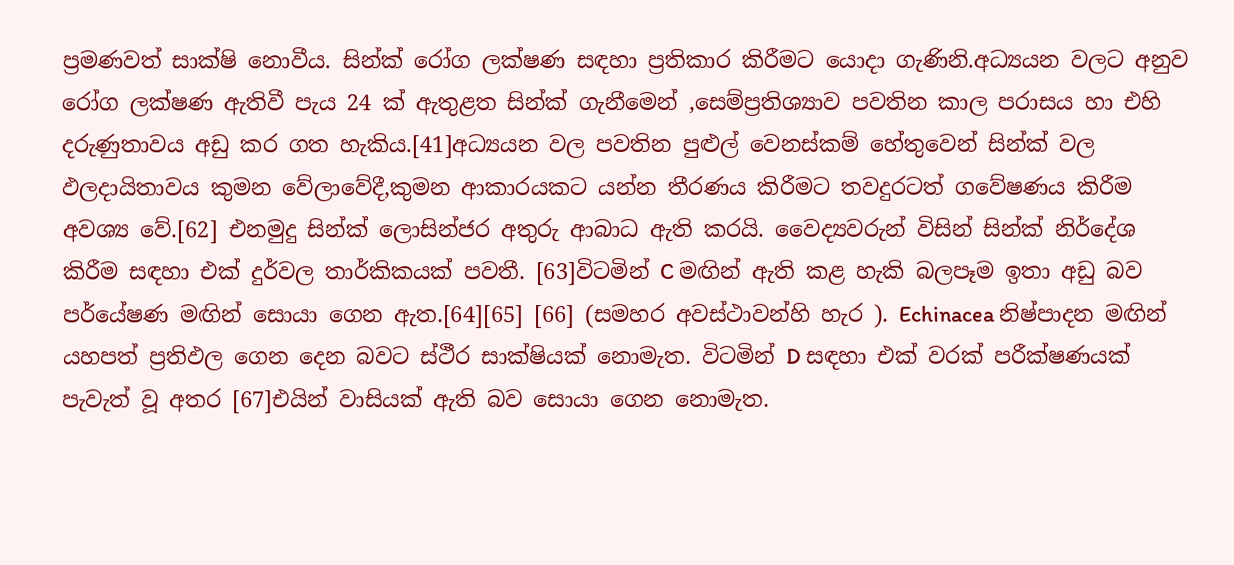ප්‍රමණවත් සාක්ෂි නොවීය. සින්ක් රෝග ලක්ෂණ සඳහා ප්‍රතිකාර කිරීමට යොදා ගැණිනි.අධ්‍යයන වලට අනුව රෝග ලක්ෂණ ඇතිවී පැය 24 ක් ඇතුළත සින්ක් ගැනීමෙන් ,සෙම්ප්‍රතිශ්‍යාව පවතින කාල පරාසය හා එහි දරුණුතාවය අඩු කර ගත හැකිය.[41]අධ්‍යයන වල පවතින පුළුල් වෙනස්කම් හේතුවෙන් සින්ක් වල ඵලදායිතාවය කුමන වේලාවේදී,කුමන ආකාරයකට යන්න තීරණය කිරීමට තවදුරටත් ගවේෂණය කිරීම අවශ්‍ය වේ.[62] එනමුදු සින්ක් ලොසින්ජර අතුරු ආබාධ ඇති කරයි. වෛද්‍යවරුන් විසින් සින්ක් නිර්දේශ කිරීම සඳහා එක් දුර්වල තාර්කිකයක් පවතී. [63]විටමින් C මඟින් ඇති කළ හැකි බලපෑම ඉතා අඩු බව පර්යේෂණ මඟින් සොයා ගෙන ඇත.[64][65] [66] (සමහර අවස්ථාවන්හි හැර ). Echinacea නිෂ්පාදන මඟින් යහපත් ප්‍රතිඵල ගෙන දෙන බවට ස්ථීර සාක්ෂියක් නොමැත. විටමින් D සඳහා එක් වරක් පරීක්ෂණයක් පැවැත් වූ අතර [67]එයින් වාසියක් ඇති බව සොයා ගෙන නොමැත.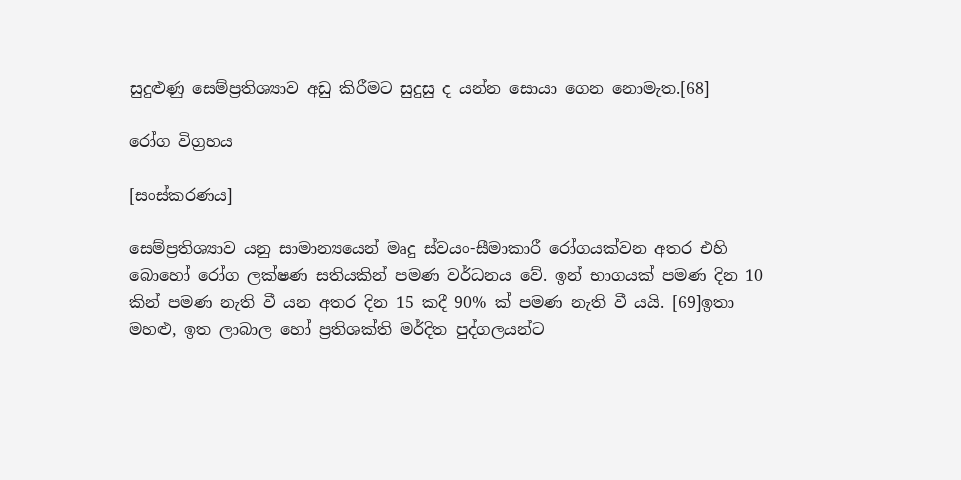සුදුළුණු සෙම්ප්‍රතිශ්‍යාව අඩු කිරීමට සුදුසු ද යන්න සොයා ගෙන නොමැත.[68]

රෝග විග්‍රහය

[සංස්කරණය]

සෙම්ප්‍රතිශ්‍යාව යනු සාමාන්‍යයෙන් මෘදු ස්වයං-සීමාකාරී රෝගයක්වන අතර එහි බොහෝ රෝග ලක්ෂණ සතියකින් පමණ වර්ධනය වේ. ඉන් භාගයක් පමණ දින 10 කින් පමණ නැති වී යන අතර දින 15 කදී 90% ක් පමණ නැති වී යයි. [69]ඉතා මහළු, ඉත ලාබාල හෝ ප්‍රතිශක්ති මර්දිත පුද්ගලයන්ට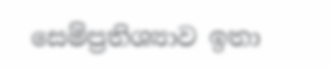සෙම්ප්‍රතිශ්‍යාව ඉතා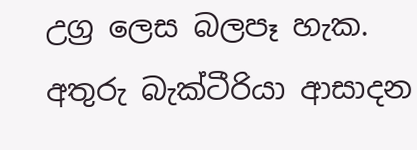උග්‍ර ලෙස බලපෑ හැක. අතුරු බැක්ටීරියා ආසාදන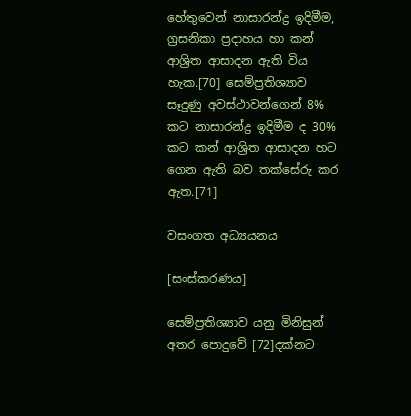හේතුවෙන් නාසාරන්ද්‍ර ඉදිමීම, ග්‍රසනිකා ප්‍රදාහය හා කන් ආශ්‍රිත ආසාදන ඇති විය හැක.[70] සෙම්ප්‍රතිශ්‍යාව සෑදුණු අවස්ථාවන්ගෙන් 8% කට නාසාරන්ද්‍ර ඉදිමීම ද 30% කට කන් ආශ්‍රිත ආසාදන හට ගෙන ඇති බව තක්සේරු කර ඇත.[71]

වසංගත අධ්‍යයනය

[සංස්කරණය]

සෙම්ප්‍රතිශ්‍යාව යනු මිනිසුන් අතර පොදුවේ [72]දක්නට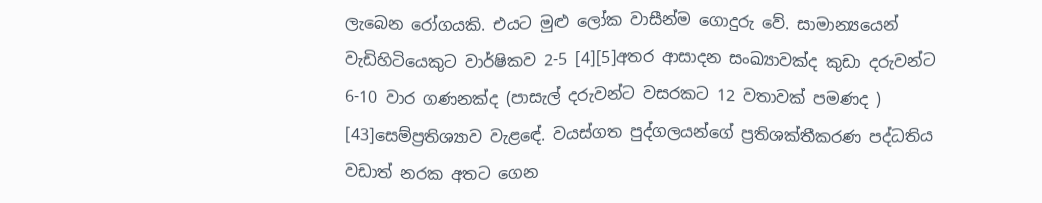ලැබෙන රෝගයකි. එයට මුළු ලෝක වාසීන්ම ගොදුරු වේ. සාමාන්‍යයෙන් වැඩිහිටියෙකුට වාර්ෂිකව 2-5 [4][5]අතර ආසාදන සංඛ්‍යාවක්ද කුඩා දරුවන්ට 6-10 වාර ගණනක්ද (පාසැල් දරුවන්ට වසරකට 12 වතාවක් පමණද ) [43]සෙම්ප්‍රතිශ්‍යාව වැළඳේ. වයස්ගත පුද්ගලයන්ගේ ප්‍රතිශක්තීකරණ පද්ධතිය වඩාත් නරක අතට ගෙන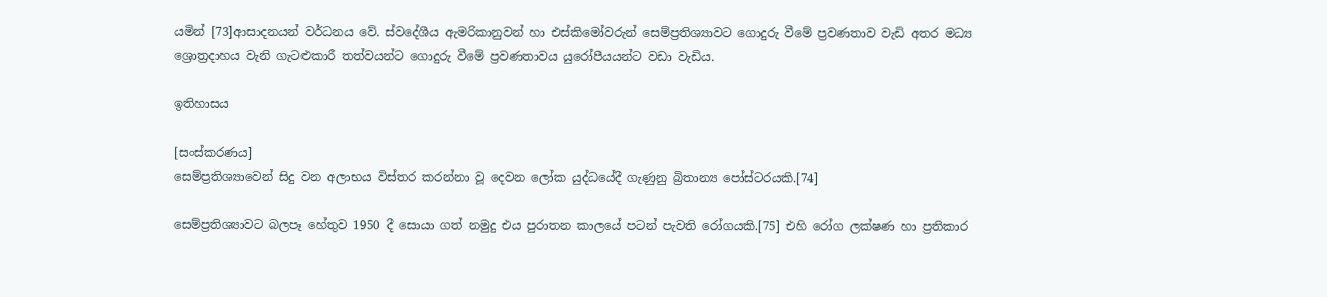යමින් [73]ආසාදනයන් වර්ධනය වේ. ස්වදේශීය ඇමරිකානුවන් හා එස්කිමෝවරුන් සෙම්ප්‍රතිශ්‍යාවට ගොදුරු වීමේ ප්‍රවණතාව වැඩි අතර මධ්‍ය ශ්‍රොත්‍රදාහය වැනි ගැටළුකාරී තත්වයන්ට ගොදුරු වීමේ ප්‍රවණතාවය යුරෝපීයයන්ට වඩා වැඩිය.

ඉතිහාසය

[සංස්කරණය]
සෙම්ප්‍රතිශ්‍යාවෙන් සිදු වන අලාභය විස්තර කරන්නා වූ දෙවන ලෝක යුද්ධයේදී ගැණුනු බ්‍රිතාන්‍ය පෝස්ටරයකි.[74]

සෙම්ප්‍රතිශ්‍යාවට බලපෑ හේතුව 1950 දී සොයා ගත් නමුදු එය පුරාතන කාලයේ පටන් පැවති රෝගයකි.[75] එහි රෝග ලක්ෂණ හා ප්‍රතිකාර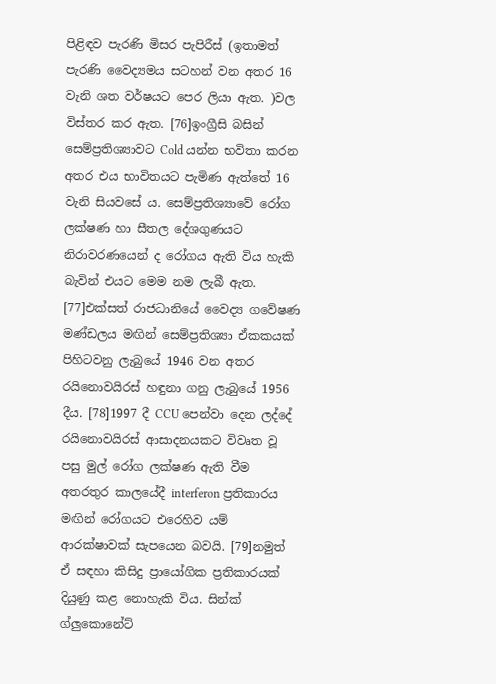පිළිඳව පැරණි මිසර පැපිරීස් (ඉතාමත් පැරණි වෛද්‍යමය සටහන් වන අතර 16 වැනි ශත වර්ෂයට පෙර ලියා ඇත. )වල විස්තර කර ඇත. [76]ඉංග්‍රීසි බසින් සෙම්ප්‍රතිශ්‍යාවට Cold යන්න භවිතා කරන අතර එය භාවිතයට පැමිණ ඇත්තේ 16 වැනි සියවසේ ය. සෙම්ප්‍රතිශ්‍යාවේ රෝග ලක්ෂණ හා සීතල දේශගුණයට නිරාවරණයෙන් ද රෝගය ඇති විය හැකි බැවින් එයට මෙම නම ලැබී ඇත. [77]එක්සත් රාජධානියේ වෛද්‍ය ගවේෂණ මණ්ඩලය මඟින් සෙම්ප්‍රතිශ්‍යා ඒකකයක් පිහිටවනු ලැබුයේ 1946 වන අතර රයිනොවයිරස් හඳුනා ගනු ලැබුයේ 1956 දීය. [78]1997 දී CCU පෙන්වා දෙන ලද්දේ රයිනොවයිරස් ආසාදනයකට විවෘත වූ පසු මුල් රෝග ලක්ෂණ ඇති වීම අතරතුර කාලයේදී interferon ප්‍රතිකාරය මඟින් රෝගයට එරෙහිව යම් ආරක්ෂාවක් සැපයෙන බවයි. [79]නමුත් ඒ සඳහා කිසිදු ප්‍රායෝගික ප්‍රතිකාරයක් දියුණු කළ නොහැකි විය. සින්ක් ග්ලුකොනේට්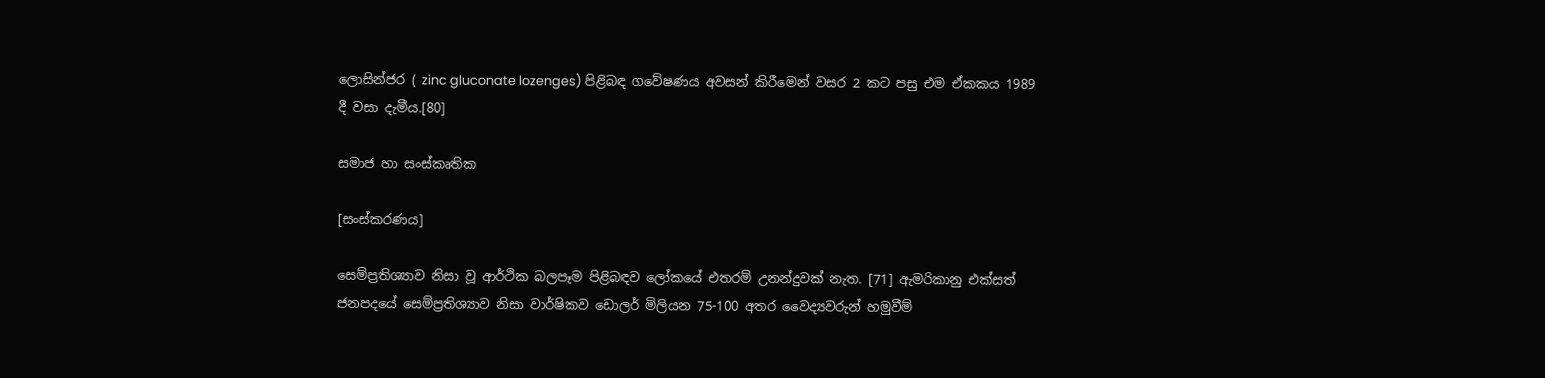ලොසින්ජර ( zinc gluconate lozenges) පිළිබඳ ගවේෂණය අවසන් කිරීමෙන් වසර 2 කට පසු එම ඒකකය 1989 දී වසා දැමීය.[80]

සමාජ හා සංස්කෘතික

[සංස්කරණය]

සෙම්ප්‍රතිශ්‍යාව නිසා වූ ආර්ථික බලපෑම පිළිබඳව ලෝකයේ එතරම් උනන්දුවක් නැත. [71] ඇමරිකානු එක්සත් ජනපදයේ සෙම්ප්‍රතිශ්‍යාව නිසා වාර්ෂිකව ඩොලර් මිලියන 75-100 අතර වෛද්‍යවරුන් හමුවීම්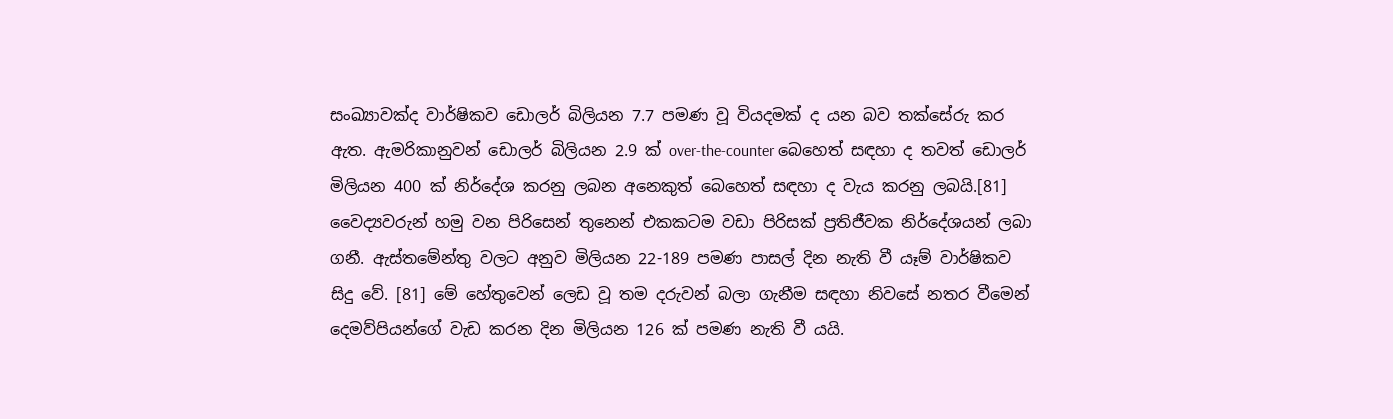සංඛ්‍යාවක්ද වාර්ෂිකව ඩොලර් බිලියන 7.7 පමණ වූ වියදමක් ද යන බව තක්සේරු කර ඇත. ඇමරිකානුවන් ඩොලර් බිලියන 2.9 ක් over-the-counter බෙහෙත් සඳහා ද තවත් ඩොලර් මිලියන 400 ක් නිර්දේශ කරනු ලබන අනෙකුත් බෙහෙත් සඳහා ද වැය කරනු ලබයි.[81] වෛද්‍යවරුන් හමු වන පිරිසෙන් තුනෙන් එකකටම වඩා පිරිසක් ප්‍රතිජීවක නිර්දේශයන් ලබා ගනී. ඇස්තමේන්තු වලට අනුව මිලියන 22-189 පමණ පාසල් දින නැති වී යෑම් වාර්ෂිකව සිදු වේ. [81] මේ හේතුවෙන් ලෙඩ වූ තම දරුවන් බලා ගැනීම සඳහා නිවසේ නතර වීමෙන් දෙමව්පියන්ගේ වැඩ කරන දින මිලියන 126 ක් පමණ නැති වී යයි.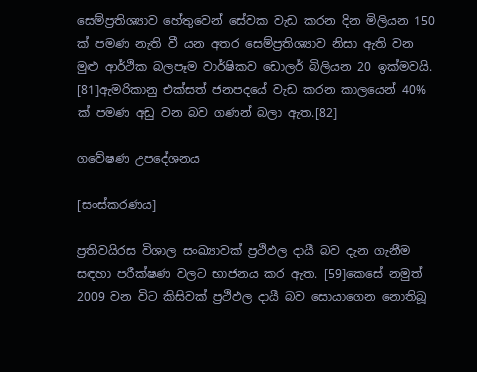සෙම්ප්‍රතිශ්‍යාව හේතුවෙන් සේවක වැඩ කරන දින මිලියන 150 ක් පමණ නැති වී යන අතර සෙම්ප්‍රතිශ්‍යාව නිසා ඇති වන මුළු ආර්ථික බලපෑම වාර්ෂිකව ඩොලර් බිලියන 20 ඉක්මවයි. [81]ඇමරිකානු එක්සත් ජනපදයේ වැඩ කරන කාලයෙන් 40% ක් පමණ අඩු වන බව ගණන් බලා ඇත.[82]

ගවේෂණ උපදේශනය

[සංස්කරණය]

ප්‍රතිවයිරස විශාල සංඛ්‍යාවක් ප්‍රථිඵල දායී බව දැන ගැනීම සඳහා පරීක්ෂණ වලට භාජනය කර ඇත. [59]කෙසේ නමුත් 2009 වන විට කිසිවක් ප්‍රථිඵල දායී බව සොයාගෙන නොතිබූ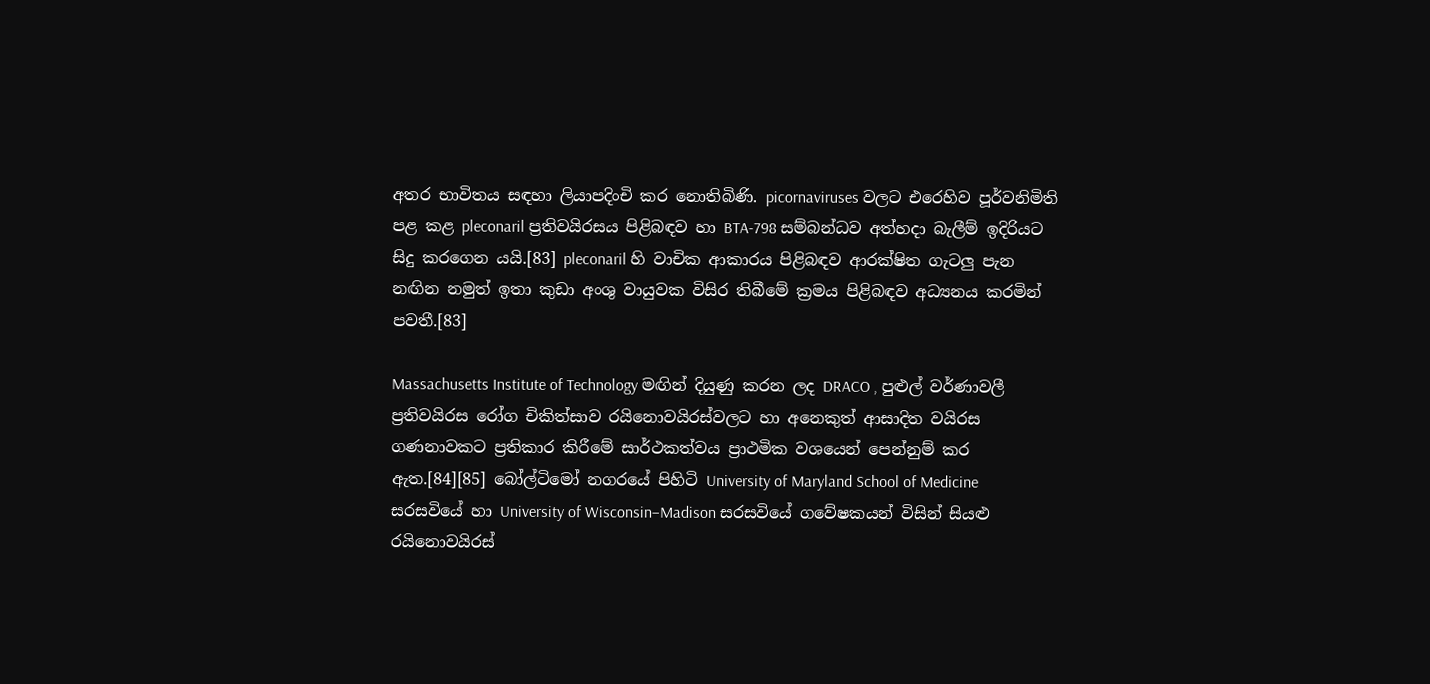අතර භාවිතය සඳහා ලියාපදිංචි කර නොතිබිණි. picornaviruses වලට එරෙහිව පූර්වනිමිති පළ කළ pleconaril ප්‍රතිවයිරසය පිළිබඳව හා BTA-798 සම්බන්ධව අත්හදා බැලීම් ඉදිරියට සිදු කරගෙන යයි.[83] pleconaril හි වාචික ආකාරය පිළිබඳව ආරක්ෂිත ගැටලු පැන නඟින නමුත් ඉතා කුඩා අංශු වායුවක විසිර තිබීමේ ක්‍රමය පිළිබඳව අධ්‍යනය කරමින් පවතී.[83]

Massachusetts Institute of Technology මඟින් දියුණු කරන ලද DRACO , පුළුල් වර්ණාවලී ප්‍රතිවයිරස රෝග චිකිත්සාව රයිනොවයිරස්වලට හා අනෙකුත් ආසාදිත වයිරස ගණනාවකට ප්‍රතිකාර කිරීමේ සාර්ථකත්වය ප්‍රාථමික වශයෙන් පෙන්නුම් කර ඇත.[84][85] බෝල්ටිමෝ නගරයේ පිහිටි University of Maryland School of Medicine සරසවියේ හා University of Wisconsin–Madison සරසවියේ ගවේෂකයන් විසින් සියළු රයිනොවයිරස්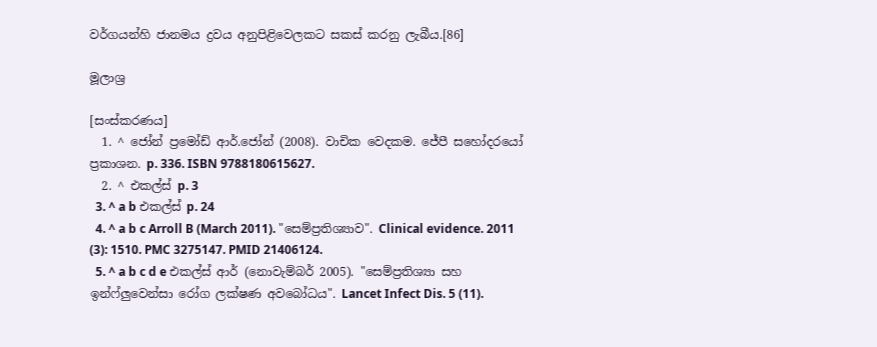වර්ගයන්හි ජානමය ද්‍රවය අනුපිළිවෙලකට සකස් කරනු ලැබීය.[86]

මූලාශ්‍ර

[සංස්කරණය]
  1. ^ ජෝන් ප්‍රමෝඩ් ආර්.ජෝන් (2008). වාචික වෙදකම. ජේපී සහෝදරයෝ ප්‍රකාශන. p. 336. ISBN 9788180615627.
  2. ^ එකල්ස් p. 3
  3. ^ a b එකල්ස් p. 24
  4. ^ a b c Arroll B (March 2011). "සෙම්ප්‍රතිශ්‍යාව". Clinical evidence. 2011 (3): 1510. PMC 3275147. PMID 21406124.
  5. ^ a b c d e එකල්ස් ආර් (නොවැම්බර් 2005). "සෙම්ප්‍රතිශ්‍යා සහ ඉන්ෆ්ලුවෙන්සා රෝග ලක්ෂණ අවබෝධය". Lancet Infect Dis. 5 (11).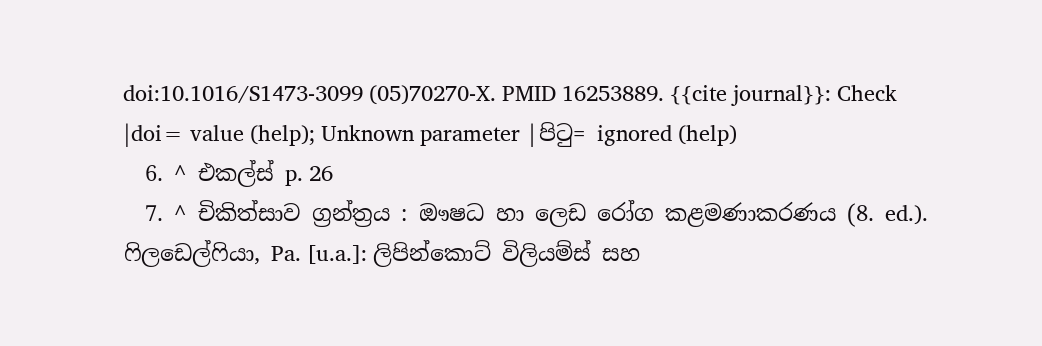doi:10.1016/S1473-3099 (05)70270-X. PMID 16253889. {{cite journal}}: Check |doi= value (help); Unknown parameter |පිටු= ignored (help)
  6. ^ එකල්ස් p. 26
  7. ^ චිකිත්සාව ග්‍රන්ත්‍රය : ඖෂධ හා ලෙඩ රෝග කළමණාකරණය (8. ed.). ෆිලඩෙල්ෆියා, Pa. [u.a.]: ලිපින්කොට් විලියම්ස් සහ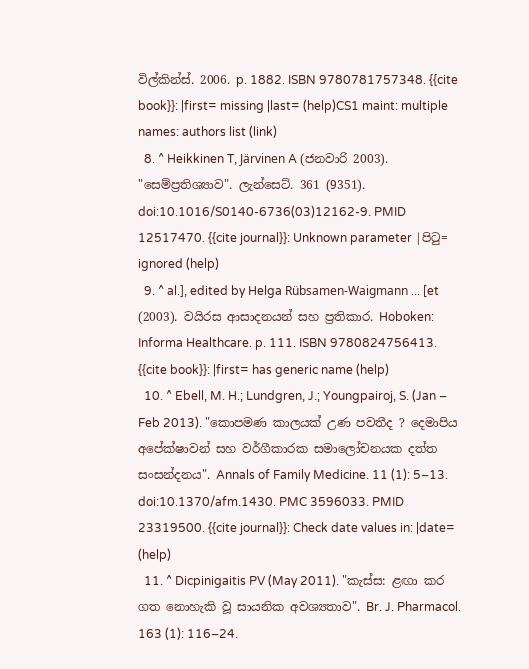විල්කින්ස්. 2006. p. 1882. ISBN 9780781757348. {{cite book}}: |first= missing |last= (help)CS1 maint: multiple names: authors list (link)
  8. ^ Heikkinen T, Järvinen A (ජනවාරි 2003). "සෙම්ප්‍රතිශ්‍යාව". ලැන්සෙට්. 361 (9351). doi:10.1016/S0140-6736(03)12162-9. PMID 12517470. {{cite journal}}: Unknown parameter |පිටු= ignored (help)
  9. ^ al.], edited by Helga Rübsamen-Waigmann ... [et (2003). වයිරස ආසාදනයන් සහ ප්‍රතිකාර. Hoboken: Informa Healthcare. p. 111. ISBN 9780824756413. {{cite book}}: |first= has generic name (help)
  10. ^ Ebell, M. H.; Lundgren, J.; Youngpairoj, S. (Jan – Feb 2013). "කොපමණ කාලයක් උණ පවතීද ? දෙමාපිය අපේක්ෂාවන් සහ වර්ගීකාරක සමාලෝචනයක දත්ත සංසන්දනය". Annals of Family Medicine. 11 (1): 5–13. doi:10.1370/afm.1430. PMC 3596033. PMID 23319500. {{cite journal}}: Check date values in: |date= (help)
  11. ^ Dicpinigaitis PV (May 2011). "කැස්ස: ළඟා කර ගත නොහැකි වූ සායනික අවශ්‍යතාව". Br. J. Pharmacol. 163 (1): 116–24.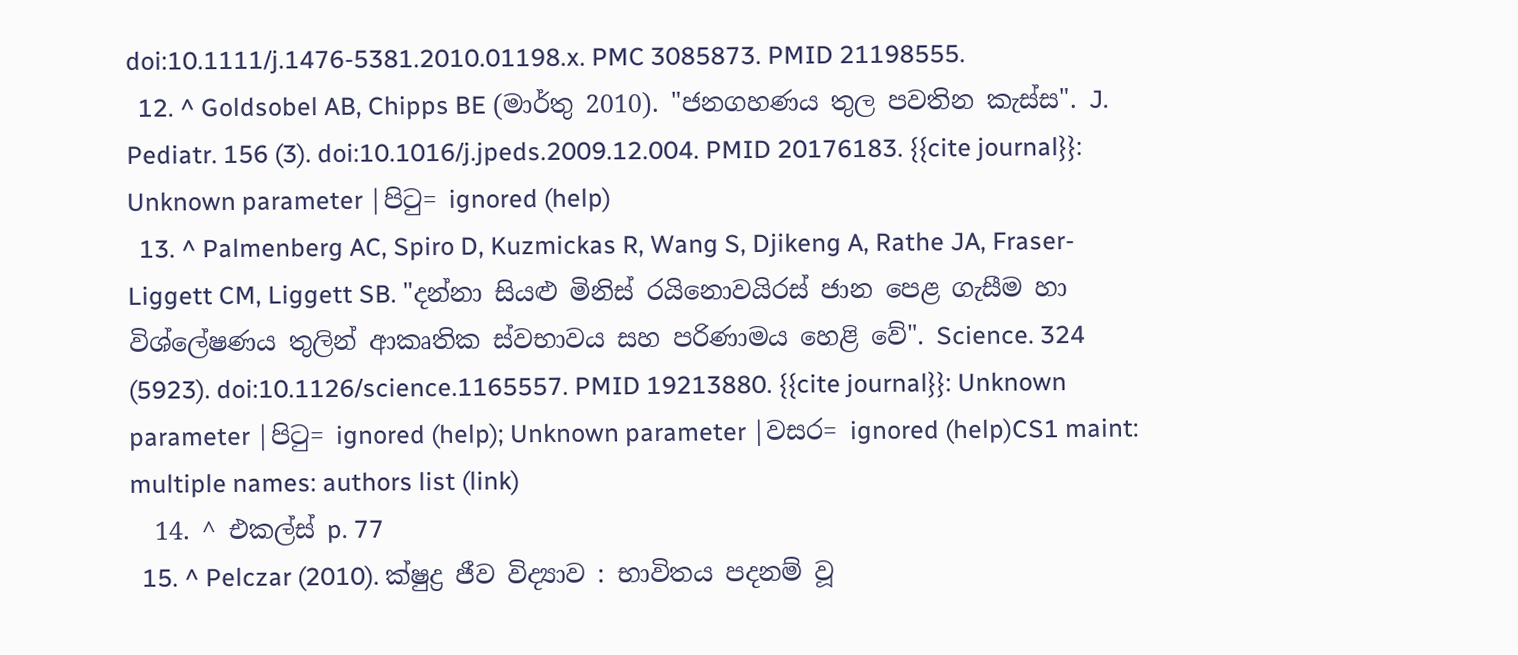doi:10.1111/j.1476-5381.2010.01198.x. PMC 3085873. PMID 21198555.
  12. ^ Goldsobel AB, Chipps BE (මාර්තු 2010). "ජනගහණය තුල පවතින කැස්ස". J. Pediatr. 156 (3). doi:10.1016/j.jpeds.2009.12.004. PMID 20176183. {{cite journal}}: Unknown parameter |පිටු= ignored (help)
  13. ^ Palmenberg AC, Spiro D, Kuzmickas R, Wang S, Djikeng A, Rathe JA, Fraser-Liggett CM, Liggett SB. "දන්නා සියළු මිනිස් රයිනොවයිරස් ජාන පෙළ ගැසීම හා විශ්ලේෂණය තුලින් ආකෘතික ස්වභාවය සහ පරිණාමය හෙළි වේ". Science. 324 (5923). doi:10.1126/science.1165557. PMID 19213880. {{cite journal}}: Unknown parameter |පිටු= ignored (help); Unknown parameter |වසර= ignored (help)CS1 maint: multiple names: authors list (link)
  14. ^ එකල්ස් p. 77
  15. ^ Pelczar (2010). ක්ෂුද්‍ර ජීව විද්‍යාව : භාවිතය පදනම් වූ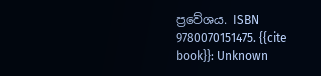ප්‍රවේශය. ISBN 9780070151475. {{cite book}}: Unknown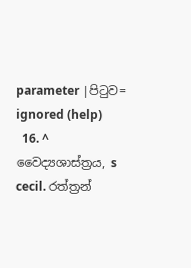parameter |පිටුව= ignored (help)
  16. ^ වෛද්‍යශාස්ත්‍රය, s cecil. රත්ත්‍රන්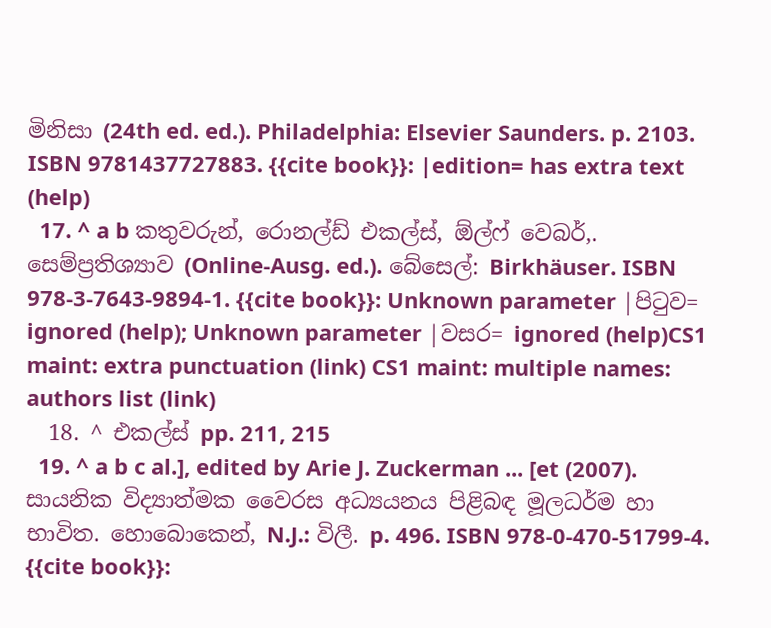මිනිසා (24th ed. ed.). Philadelphia: Elsevier Saunders. p. 2103. ISBN 9781437727883. {{cite book}}: |edition= has extra text (help)
  17. ^ a b කතුවරුන්, රොනල්ඩ් එකල්ස්, ඕල්ෆ් වෙබර්,. සෙම්ප්‍රතිශ්‍යාව (Online-Ausg. ed.). බේසෙල්: Birkhäuser. ISBN 978-3-7643-9894-1. {{cite book}}: Unknown parameter |පිටුව= ignored (help); Unknown parameter |වසර= ignored (help)CS1 maint: extra punctuation (link) CS1 maint: multiple names: authors list (link)
  18. ^ එකල්ස් pp. 211, 215
  19. ^ a b c al.], edited by Arie J. Zuckerman ... [et (2007). සායනික විද්‍යාත්මක වෛරස අධ්‍යයනය පිළිබඳ මූලධර්ම හා භාවිත. හොබොකෙන්, N.J.: විලී. p. 496. ISBN 978-0-470-51799-4. {{cite book}}: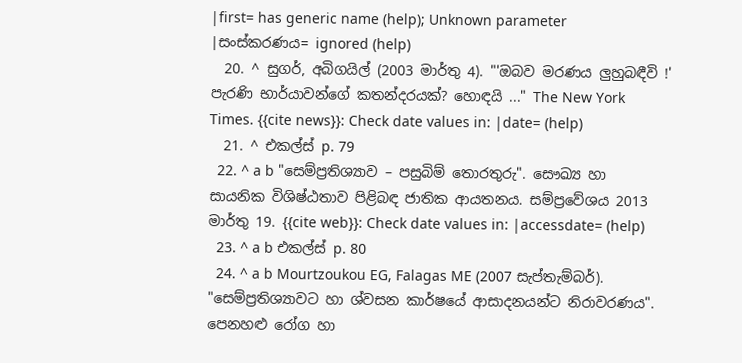|first= has generic name (help); Unknown parameter |සංස්කරණය= ignored (help)
  20. ^ සුගර්, අබිගයිල් (2003 මාර්තු 4). "'ඔබව මරණය ලුහුබඳීවි !' පැරණි භාර්යාවන්ගේ කතන්දරයක්? හොඳයි ..." The New York Times. {{cite news}}: Check date values in: |date= (help)
  21. ^ එකල්ස් p. 79
  22. ^ a b "සෙම්ප්‍රතිශ්‍යාව – පසුබිම් තොරතුරු". සෞඛ්‍ය හා සායනික විශිෂ්ඨතාව පිළිබඳ ජාතික ආයතනය. සම්ප්‍රවේශය 2013 මාර්තු 19. {{cite web}}: Check date values in: |accessdate= (help)
  23. ^ a b එකල්ස් p. 80
  24. ^ a b Mourtzoukou EG, Falagas ME (2007 සැප්තැම්බර්). "සෙම්ප්‍රතිශ්‍යාවට හා ශ්වසන කාර්ෂයේ ආසාදනයන්ට නිරාවරණය". පෙනහළු රෝග හා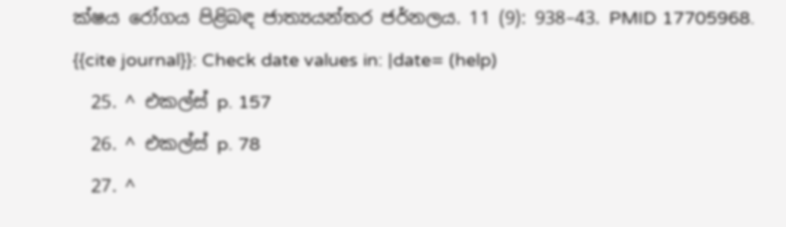ක්ෂය රෝගය පිළිබඳ ජාත්‍යයන්තර ජර්නලය. 11 (9): 938–43. PMID 17705968. {{cite journal}}: Check date values in: |date= (help)
  25. ^ එකල්ස් p. 157
  26. ^ එකල්ස් p. 78
  27. ^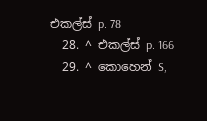එකල්ස් p. 78
  28. ^ එකල්ස් p. 166
  29. ^ කොහෙන් S,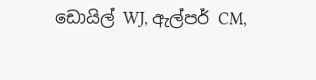ඩොයිල් WJ, ඇල්පර් CM,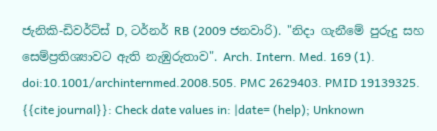ජැනිකි-ඩිවර්ට්ස් D, ටර්නර් RB (2009 ජනවාරි). "නිදා ගැනීමේ පුරුදු සහ සෙම්ප්‍රතිශ්‍යාවට ඇති නැඹුරුතාව". Arch. Intern. Med. 169 (1). doi:10.1001/archinternmed.2008.505. PMC 2629403. PMID 19139325. {{cite journal}}: Check date values in: |date= (help); Unknown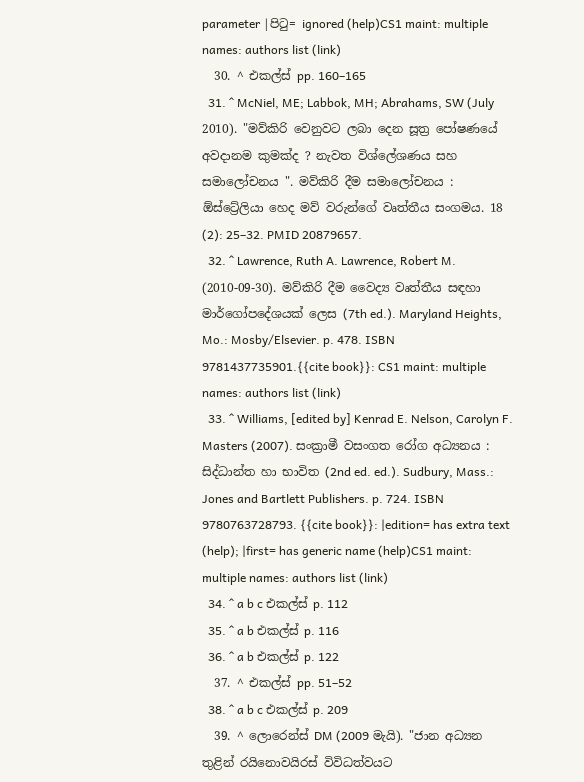parameter |පිටු= ignored (help)CS1 maint: multiple names: authors list (link)
  30. ^ එකල්ස් pp. 160–165
  31. ^ McNiel, ME; Labbok, MH; Abrahams, SW (July 2010). "මව්කිරි වෙනුවට ලබා දෙන සූත්‍ර පෝෂණයේ අවදානම කුමක්ද ? නැවත විශ්ලේශණය සහ සමාලෝචනය ". මව්කිරි දීම සමාලෝචනය : ඕස්ට්‍රේලියා හෙද මව් වරුන්ගේ වෘත්තීය සංගමය. 18 (2): 25–32. PMID 20879657.
  32. ^ Lawrence, Ruth A. Lawrence, Robert M. (2010-09-30). මව්කිරි දීම වෛද්‍ය වෘත්තීය සඳහා මාර්ගෝපදේශයක් ලෙස (7th ed.). Maryland Heights, Mo.: Mosby/Elsevier. p. 478. ISBN 9781437735901.{{cite book}}: CS1 maint: multiple names: authors list (link)
  33. ^ Williams, [edited by] Kenrad E. Nelson, Carolyn F. Masters (2007). සංක්‍රාමී වසංගත රෝග අධ්‍යනය : සිද්ධාන්ත හා භාවිත (2nd ed. ed.). Sudbury, Mass.: Jones and Bartlett Publishers. p. 724. ISBN 9780763728793. {{cite book}}: |edition= has extra text (help); |first= has generic name (help)CS1 maint: multiple names: authors list (link)
  34. ^ a b c එකල්ස් p. 112
  35. ^ a b එකල්ස් p. 116
  36. ^ a b එකල්ස් p. 122
  37. ^ එකල්ස් pp. 51–52
  38. ^ a b c එකල්ස් p. 209
  39. ^ ලොරෙන්ස් DM (2009 මැයි). "ජාන අධ්‍යන තුළින් රයිනොවයිරස් විවිධත්වයට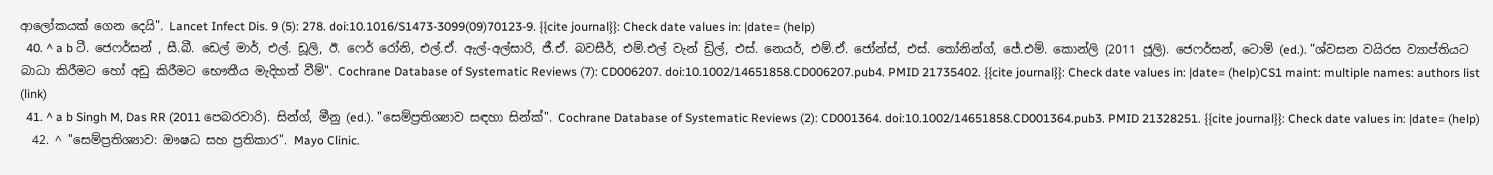ආලෝකයක් ගෙන දෙයි". Lancet Infect Dis. 9 (5): 278. doi:10.1016/S1473-3099(09)70123-9. {{cite journal}}: Check date values in: |date= (help)
  40. ^ a b ටී. ජෙෆර්සන් , සී.බී. ඩෙල් මාර්, එල්. ඩූලි, ඊ. ෆෙර් රෝනි, එල්.ඒ. ඇල්-අල්සාරි, ජී.ඒ. බවසීර්, එම්.එල් වැන් ඩ්‍රිල්, එස්. නෙයර්, එම්.ඒ. ජෝන්ස්, එස්. තෝනින්ග්, ජේ.එම්. කොන්ලි (2011 ජූලි). ජෙෆර්සන්, ටොම් (ed.). "ශ්වසන වයිරස ව්‍යාප්තියට බාධා කිරීමට හෝ අඩු කිරීමට භෞතීය මැදිහත් වීම්". Cochrane Database of Systematic Reviews (7): CD006207. doi:10.1002/14651858.CD006207.pub4. PMID 21735402. {{cite journal}}: Check date values in: |date= (help)CS1 maint: multiple names: authors list (link)
  41. ^ a b Singh M, Das RR (2011 පෙබරවාරි). සින්ග්, මීනු (ed.). "සෙම්ප්‍රතිශ්‍යාව සඳහා සින්ක්". Cochrane Database of Systematic Reviews (2): CD001364. doi:10.1002/14651858.CD001364.pub3. PMID 21328251. {{cite journal}}: Check date values in: |date= (help)
  42. ^ "සෙම්ප්‍රතිශ්‍යාව: ඖෂධ සහ ප්‍රතිකාර". Mayo Clinic.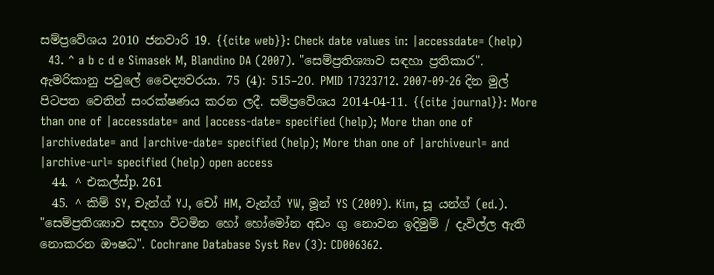සම්ප්‍රවේශය 2010 ජනවාරි 19. {{cite web}}: Check date values in: |accessdate= (help)
  43. ^ a b c d e Simasek M, Blandino DA (2007). "සෙම්ප්‍රතිශ්‍යාව සඳහා ප්‍රතිකාර". ඇමරිකානු පවුලේ වෛද්‍යවරයා. 75 (4): 515–20. PMID 17323712. 2007-09-26 දින මුල් පිටපත වෙතින් සංරක්ෂණය කරන ලදී. සම්ප්‍රවේශය 2014-04-11. {{cite journal}}: More than one of |accessdate= and |access-date= specified (help); More than one of |archivedate= and |archive-date= specified (help); More than one of |archiveurl= and |archive-url= specified (help) open access
  44. ^ එකල්ස්p. 261
  45. ^ කිම් SY, චැන්ග් YJ, චෝ HM, වැන්ග් YW, මූන් YS (2009). Kim, සූ යන්ග් (ed.). "සෙම්ප්‍රතිශ්‍යාව සඳහා විටමින හෝ හෝමෝන අඩං ගු නොවන ඉදිමුම් / දැවිල්ල ඇති නොකරන ඖෂධ". Cochrane Database Syst Rev (3): CD006362.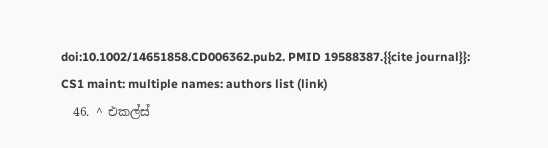doi:10.1002/14651858.CD006362.pub2. PMID 19588387.{{cite journal}}: CS1 maint: multiple names: authors list (link)
  46. ^ එකල්ස්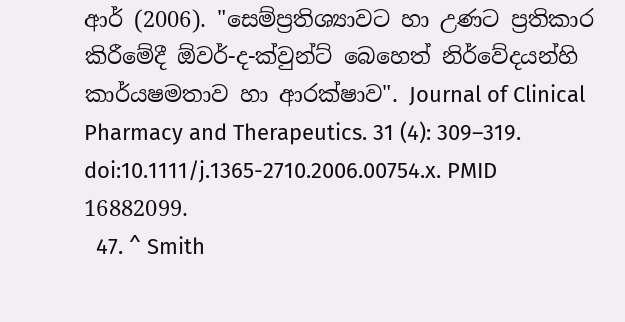ආර් (2006). "සෙම්ප්‍රතිශ්‍යාවට හා උණට ප්‍රතිකාර කිරීමේදී ඕවර්-ද-ක්වුන්ට් බෙහෙත් නිර්වේදයන්හි කාර්යෂමතාව හා ආරක්ෂාව". Journal of Clinical Pharmacy and Therapeutics. 31 (4): 309–319. doi:10.1111/j.1365-2710.2006.00754.x. PMID 16882099.
  47. ^ Smith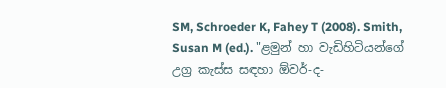SM, Schroeder K, Fahey T (2008). Smith, Susan M (ed.). "ළමුන් හා වැඩිහිටියන්ගේ උග්‍ර කැස්ස සඳහා ඕවර්-ද-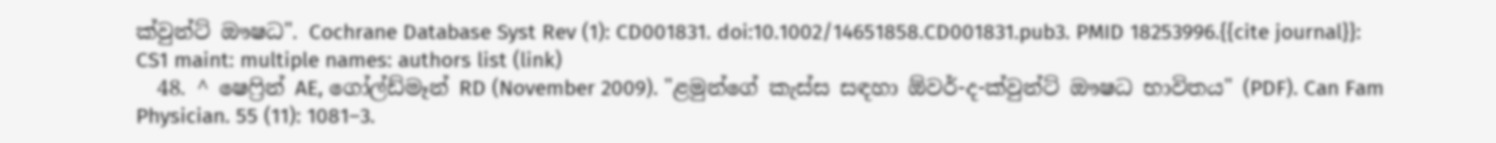ක්වුන්ට් ඖෂධ". Cochrane Database Syst Rev (1): CD001831. doi:10.1002/14651858.CD001831.pub3. PMID 18253996.{{cite journal}}: CS1 maint: multiple names: authors list (link)
  48. ^ ෂෙෆ්‍රින් AE, ගෝල්ඩ්මෑන් RD (November 2009). "ළමුන්ගේ කැස්ස සඳහා ඕවර්-ද-ක්වුන්ට් ඖෂධ භාවිතය" (PDF). Can Fam Physician. 55 (11): 1081–3.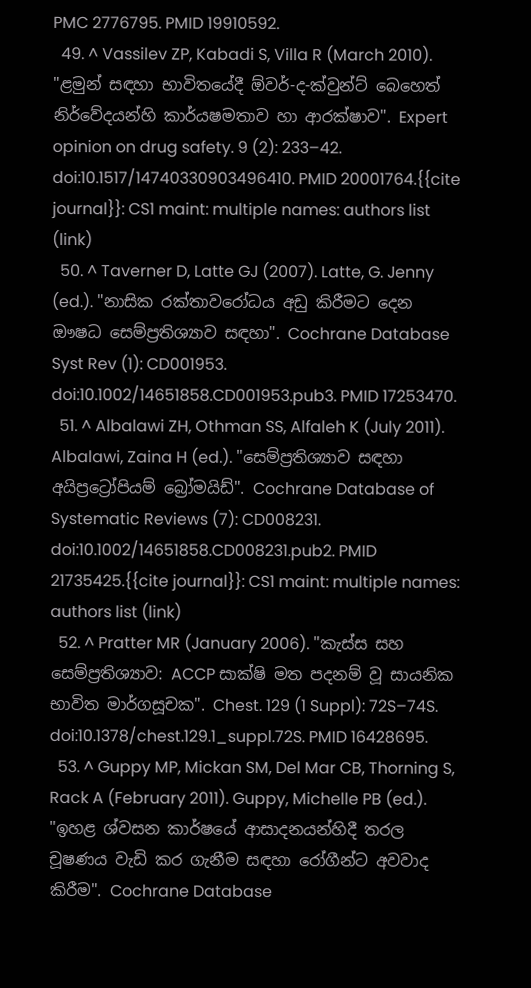PMC 2776795. PMID 19910592.
  49. ^ Vassilev ZP, Kabadi S, Villa R (March 2010). "ළමුන් සඳහා භාවිතයේදී ඕවර්-ද-ක්වුන්ට් බෙහෙත් නිර්වේදයන්හි කාර්යෂමතාව හා ආරක්ෂාව". Expert opinion on drug safety. 9 (2): 233–42. doi:10.1517/14740330903496410. PMID 20001764.{{cite journal}}: CS1 maint: multiple names: authors list (link)
  50. ^ Taverner D, Latte GJ (2007). Latte, G. Jenny (ed.). "නාසික රක්තාවරෝධය අඩු කිරීමට දෙන ඖෂධ සෙම්ප්‍රතිශ්‍යාව සඳහා". Cochrane Database Syst Rev (1): CD001953. doi:10.1002/14651858.CD001953.pub3. PMID 17253470.
  51. ^ Albalawi ZH, Othman SS, Alfaleh K (July 2011). Albalawi, Zaina H (ed.). "සෙම්ප්‍රතිශ්‍යාව සඳහා අයිප්‍රට්‍රෝපියම් බ්‍රෝමයිඩ්". Cochrane Database of Systematic Reviews (7): CD008231. doi:10.1002/14651858.CD008231.pub2. PMID 21735425.{{cite journal}}: CS1 maint: multiple names: authors list (link)
  52. ^ Pratter MR (January 2006). "කැස්ස සහ සෙම්ප්‍රතිශ්‍යාව: ACCP සාක්ෂි මත පදනම් වූ සායනික භාවිත මාර්ගසූචක". Chest. 129 (1 Suppl): 72S–74S. doi:10.1378/chest.129.1_suppl.72S. PMID 16428695.
  53. ^ Guppy MP, Mickan SM, Del Mar CB, Thorning S, Rack A (February 2011). Guppy, Michelle PB (ed.). "ඉහළ ශ්වසන කාර්ෂයේ ආසාදනයන්හිදී තරල චූෂණය වැඩි කර ගැනීම සඳහා රෝගීන්ට අවවාද කිරීම". Cochrane Database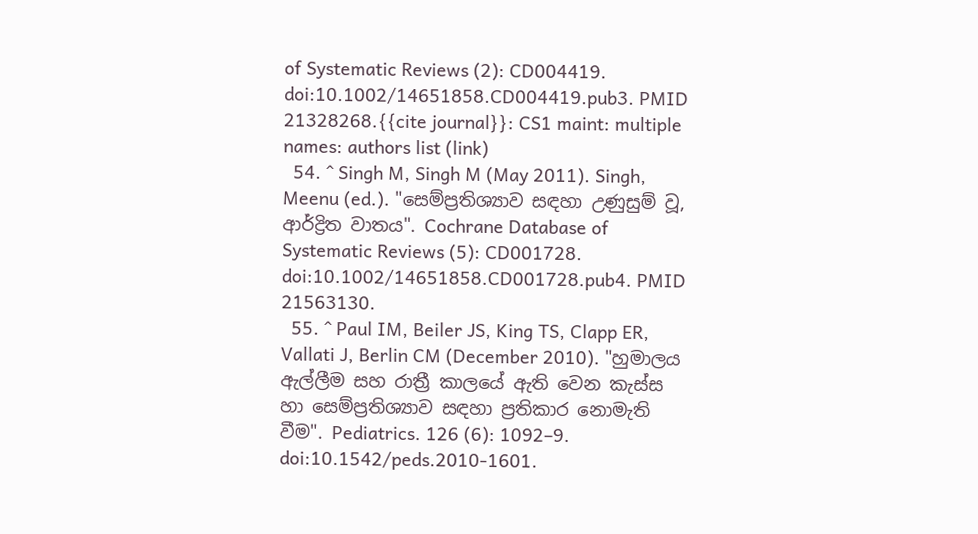of Systematic Reviews (2): CD004419. doi:10.1002/14651858.CD004419.pub3. PMID 21328268.{{cite journal}}: CS1 maint: multiple names: authors list (link)
  54. ^ Singh M, Singh M (May 2011). Singh, Meenu (ed.). "සෙම්ප්‍රතිශ්‍යාව සඳහා උණුසුම් වූ, ආර්ද්‍රිත වාතය". Cochrane Database of Systematic Reviews (5): CD001728. doi:10.1002/14651858.CD001728.pub4. PMID 21563130.
  55. ^ Paul IM, Beiler JS, King TS, Clapp ER, Vallati J, Berlin CM (December 2010). "හුමාලය ඇල්ලීම සහ රාත්‍රී කාලයේ ඇති වෙන කැස්ස හා සෙම්ප්‍රතිශ්‍යාව සඳහා ප්‍රතිකාර නොමැති වීම". Pediatrics. 126 (6): 1092–9. doi:10.1542/peds.2010-1601.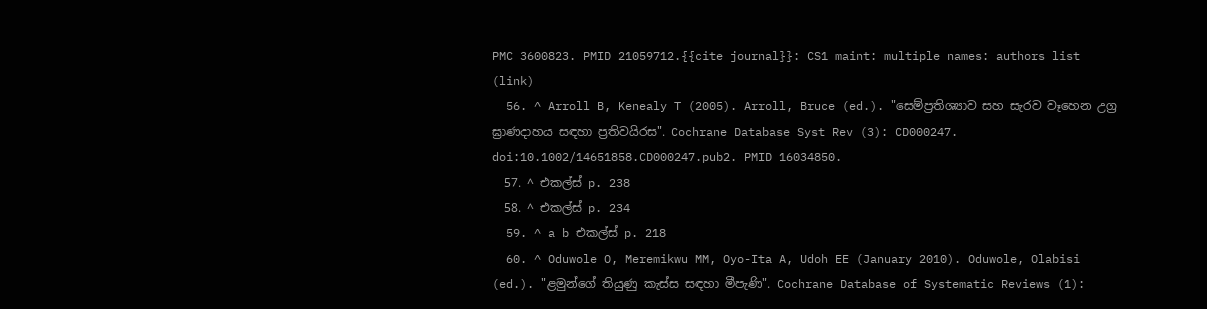PMC 3600823. PMID 21059712.{{cite journal}}: CS1 maint: multiple names: authors list (link)
  56. ^ Arroll B, Kenealy T (2005). Arroll, Bruce (ed.). "සෙම්ප්‍රතිශ්‍යාව සහ සැරව වෑහෙන උග්‍ර ඝ්‍රාණදාහය සඳහා ප්‍රතිවයිරස". Cochrane Database Syst Rev (3): CD000247. doi:10.1002/14651858.CD000247.pub2. PMID 16034850.
  57. ^ එකල්ස් p. 238
  58. ^ එකල්ස් p. 234
  59. ^ a b එකල්ස් p. 218
  60. ^ Oduwole O, Meremikwu MM, Oyo-Ita A, Udoh EE (January 2010). Oduwole, Olabisi (ed.). "ළමුන්ගේ තියුණු කැස්ස සඳහා මීපැණි". Cochrane Database of Systematic Reviews (1):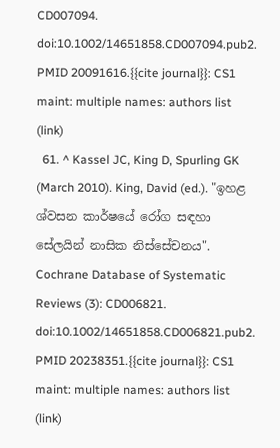CD007094. doi:10.1002/14651858.CD007094.pub2. PMID 20091616.{{cite journal}}: CS1 maint: multiple names: authors list (link)
  61. ^ Kassel JC, King D, Spurling GK (March 2010). King, David (ed.). "ඉහළ ශ්වසන කාර්ෂයේ රෝග සඳහා සේලයින් නාසික නිස්සේචනය". Cochrane Database of Systematic Reviews (3): CD006821. doi:10.1002/14651858.CD006821.pub2. PMID 20238351.{{cite journal}}: CS1 maint: multiple names: authors list (link)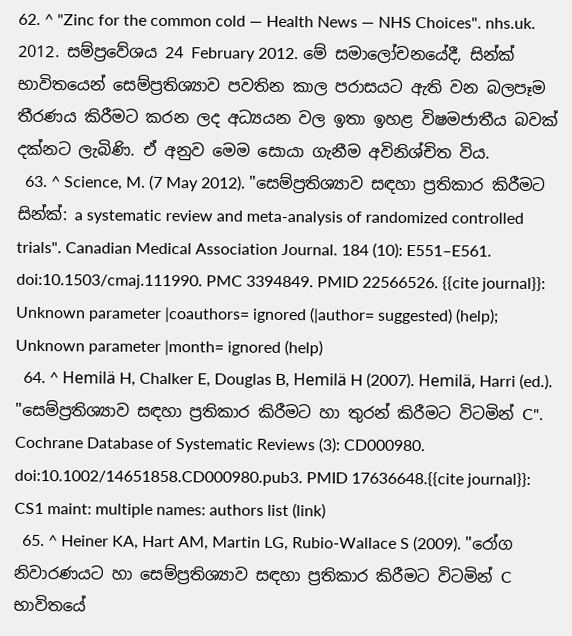62. ^ "Zinc for the common cold — Health News — NHS Choices". nhs.uk. 2012. සම්ප්‍රවේශය 24 February 2012. මේ සමාලෝචනයේදී, සින්ක් භාවිතයෙන් සෙම්ප්‍රතිශ්‍යාව පවතින කාල පරාසයට ඇති වන බලපෑම තීරණය කිරීමට කරන ලද අධ්‍යයන වල ඉතා ඉහළ විෂමජාතීය බවක් දක්නට ලැබිණි. ඒ අනුව මෙම සොයා ගැනීම අවිනිශ්චිත විය.
  63. ^ Science, M. (7 May 2012). "සෙම්ප්‍රතිශ්‍යාව සඳහා ප්‍රතිකාර කිරීමට සින්ක්: a systematic review and meta-analysis of randomized controlled trials". Canadian Medical Association Journal. 184 (10): E551–E561. doi:10.1503/cmaj.111990. PMC 3394849. PMID 22566526. {{cite journal}}: Unknown parameter |coauthors= ignored (|author= suggested) (help); Unknown parameter |month= ignored (help)
  64. ^ Hemilä H, Chalker E, Douglas B, Hemilä H (2007). Hemilä, Harri (ed.). "සෙම්ප්‍රතිශ්‍යාව සඳහා ප්‍රතිකාර කිරීමට හා තුරන් කිරීමට විටමින් C". Cochrane Database of Systematic Reviews (3): CD000980. doi:10.1002/14651858.CD000980.pub3. PMID 17636648.{{cite journal}}: CS1 maint: multiple names: authors list (link)
  65. ^ Heiner KA, Hart AM, Martin LG, Rubio-Wallace S (2009). "රෝග නිවාරණයට හා සෙම්ප්‍රතිශ්‍යාව සඳහා ප්‍රතිකාර කිරීමට විටමින් C භාවිතයේ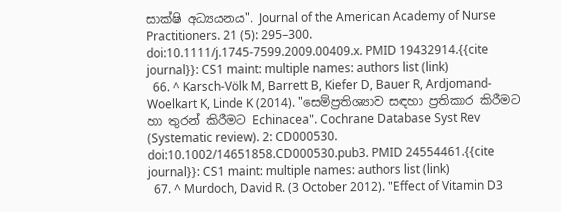සාක්ෂි අධ්‍යයනය". Journal of the American Academy of Nurse Practitioners. 21 (5): 295–300. doi:10.1111/j.1745-7599.2009.00409.x. PMID 19432914.{{cite journal}}: CS1 maint: multiple names: authors list (link)
  66. ^ Karsch-Völk M, Barrett B, Kiefer D, Bauer R, Ardjomand-Woelkart K, Linde K (2014). "සෙම්ප්‍රතිශ්‍යාව සඳහා ප්‍රතිකාර කිරීමට හා තුරන් කිරීමට Echinacea". Cochrane Database Syst Rev (Systematic review). 2: CD000530. doi:10.1002/14651858.CD000530.pub3. PMID 24554461.{{cite journal}}: CS1 maint: multiple names: authors list (link)
  67. ^ Murdoch, David R. (3 October 2012). "Effect of Vitamin D3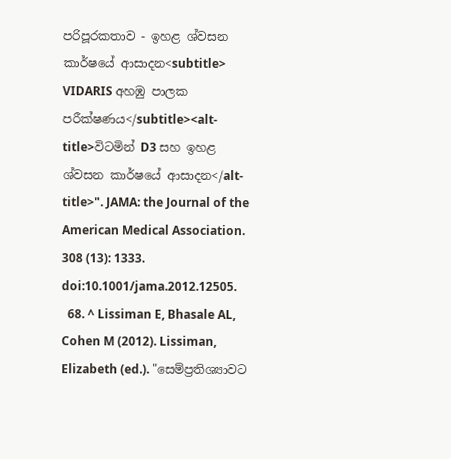පරිපූරකතාව - ඉහළ ශ්වසන කාර්ෂයේ ආසාදන<subtitle> VIDARIS අහඹු පාලක පරීක්ෂණය</subtitle><alt-title>විටමින් D3 සහ ඉහළ ශ්වසන කාර්ෂයේ ආසාදන</alt-title>". JAMA: the Journal of the American Medical Association. 308 (13): 1333. doi:10.1001/jama.2012.12505.
  68. ^ Lissiman E, Bhasale AL, Cohen M (2012). Lissiman, Elizabeth (ed.). "සෙම්ප්‍රතිශ්‍යාවට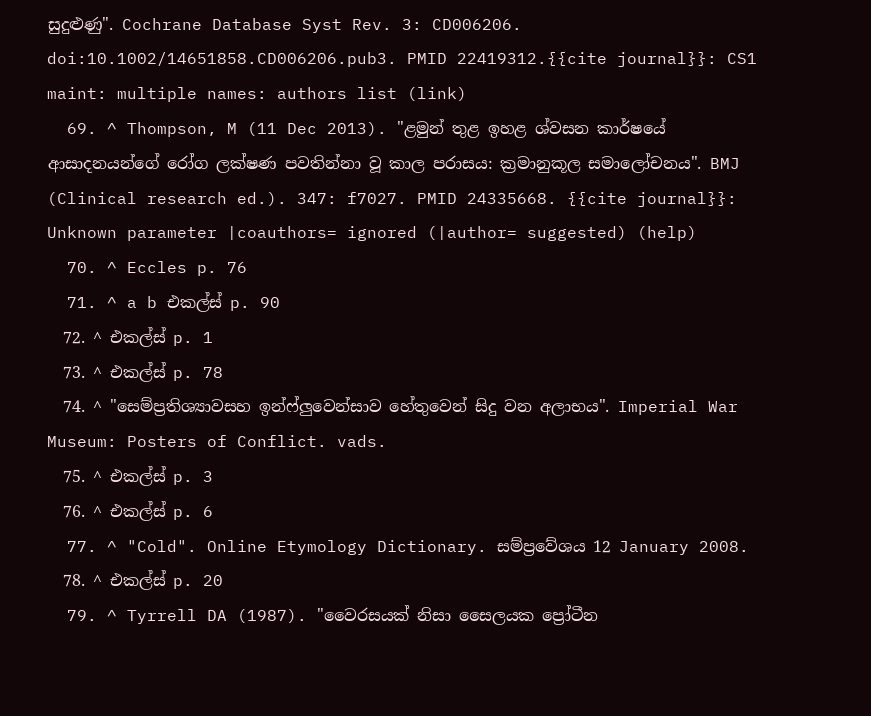සුදුළුණු". Cochrane Database Syst Rev. 3: CD006206. doi:10.1002/14651858.CD006206.pub3. PMID 22419312.{{cite journal}}: CS1 maint: multiple names: authors list (link)
  69. ^ Thompson, M (11 Dec 2013). "ළමුන් තුළ ඉහළ ශ්වසන කාර්ෂයේ ආසාදනයන්ගේ රෝග ලක්ෂණ පවතින්නා වූ කාල පරාසය: ක්‍රමානුකූල සමාලෝචනය". BMJ (Clinical research ed.). 347: f7027. PMID 24335668. {{cite journal}}: Unknown parameter |coauthors= ignored (|author= suggested) (help)
  70. ^ Eccles p. 76
  71. ^ a b එකල්ස් p. 90
  72. ^ එකල්ස් p. 1
  73. ^ එකල්ස් p. 78
  74. ^ "සෙම්ප්‍රතිශ්‍යාවසහ ඉන්ෆ්ලුවෙන්සාව හේතුවෙන් සිදු වන අලාභය". Imperial War Museum: Posters of Conflict. vads.
  75. ^ එකල්ස් p. 3
  76. ^ එකල්ස් p. 6
  77. ^ "Cold". Online Etymology Dictionary. සම්ප්‍රවේශය 12 January 2008.
  78. ^ එකල්ස් p. 20
  79. ^ Tyrrell DA (1987). "වෛරසයක් නිසා සෛලයක ප්‍රෝටීන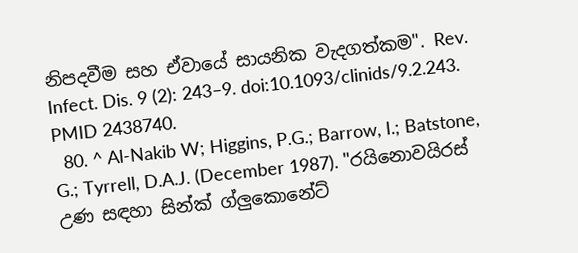නිපදවීම සහ ඒවායේ සායනික වැදගත්කම". Rev. Infect. Dis. 9 (2): 243–9. doi:10.1093/clinids/9.2.243. PMID 2438740.
  80. ^ Al-Nakib W; Higgins, P.G.; Barrow, I.; Batstone, G.; Tyrrell, D.A.J. (December 1987). "රයිනොවයිරස් උණ සඳහා සින්ක් ග්ලුකොනේට්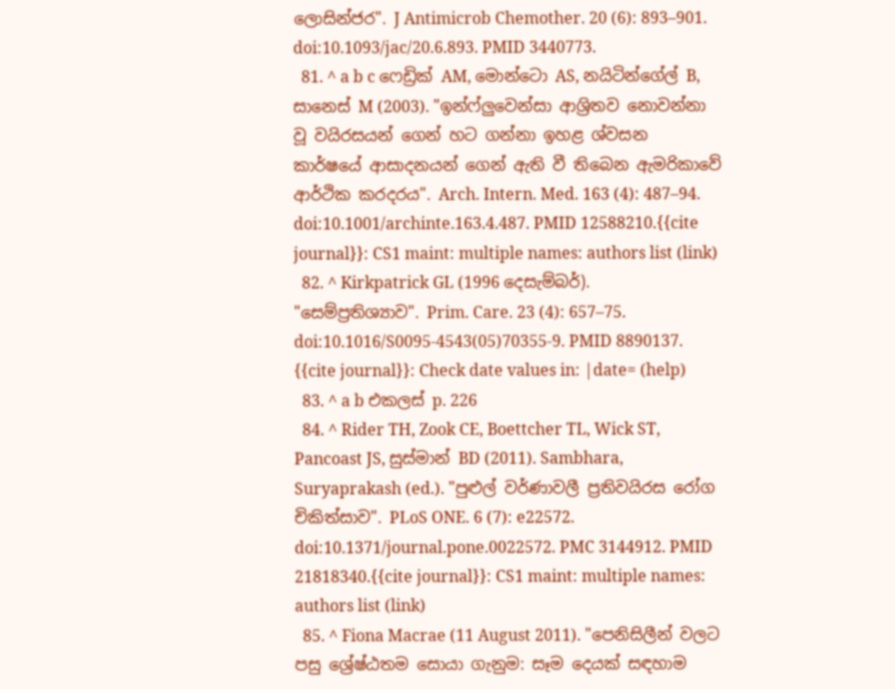ලොසින්ජර". J Antimicrob Chemother. 20 (6): 893–901. doi:10.1093/jac/20.6.893. PMID 3440773.
  81. ^ a b c ෆෙඩ්‍රික් AM, මොන්ටො AS, නයිටින්ගේල් B, සානෙස් M (2003). "ඉන්ෆ්ලුවෙන්සා ආශ්‍රිතව නොවන්නා වූ වයිරසයන් ගෙන් හට ගන්නා ඉහළ ශ්වසන කාර්ෂයේ ආසාදනයන් ගෙන් ඇති වී තිබෙන ඇමරිකාවේ ආර්ථික කරදරය". Arch. Intern. Med. 163 (4): 487–94. doi:10.1001/archinte.163.4.487. PMID 12588210.{{cite journal}}: CS1 maint: multiple names: authors list (link)
  82. ^ Kirkpatrick GL (1996 දෙසැම්බර්). "සෙම්ප්‍රතිශ්‍යාව". Prim. Care. 23 (4): 657–75. doi:10.1016/S0095-4543(05)70355-9. PMID 8890137. {{cite journal}}: Check date values in: |date= (help)
  83. ^ a b එකලස් p. 226
  84. ^ Rider TH, Zook CE, Boettcher TL, Wick ST, Pancoast JS, සුස්මාන් BD (2011). Sambhara, Suryaprakash (ed.). "පුළුල් වර්ණාවලී ප්‍රතිවයිරස රෝග චිකිත්සාව". PLoS ONE. 6 (7): e22572. doi:10.1371/journal.pone.0022572. PMC 3144912. PMID 21818340.{{cite journal}}: CS1 maint: multiple names: authors list (link)
  85. ^ Fiona Macrae (11 August 2011). "පෙනිසිලීන් වලට පසු ශ්‍රේෂ්ඨතම සොයා ගැනුම: සෑම දෙයක් සඳහාම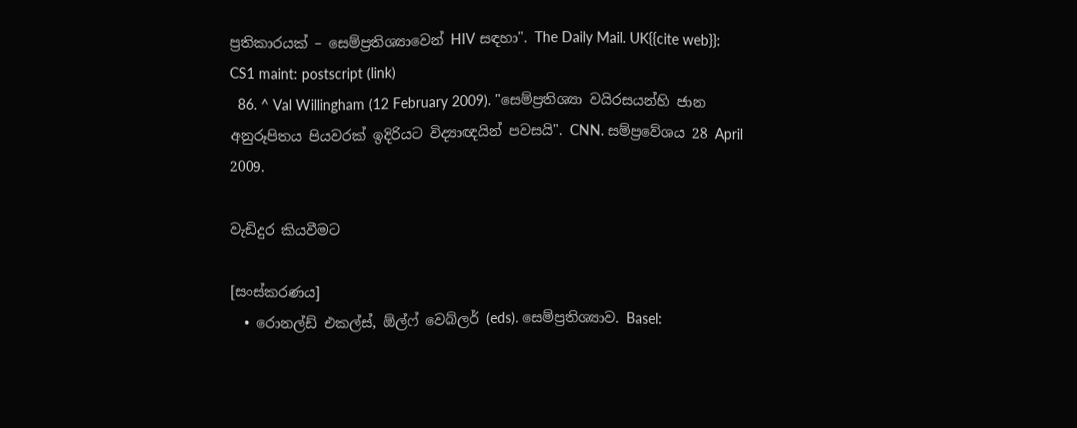ප්‍රතිකාරයක් – සෙම්ප්‍රතිශ්‍යාවෙන් HIV සඳහා". The Daily Mail. UK{{cite web}}: CS1 maint: postscript (link)
  86. ^ Val Willingham (12 February 2009). "සෙම්ප්‍රතිශ්‍යා වයිරසයන්හි ජාන අනුරූපිතය පියවරක් ඉදිරියට විද්‍යාඥයින් පවසයි". CNN. සම්ප්‍රවේශය 28 April 2009.

වැඩිදුර කියවීමට

[සංස්කරණය]
  • රොනල්ඩ් එකල්ස්, ඕල්ෆ් වෙබ්ලර් (eds). සෙම්ප්‍රතිශ්‍යාව. Basel: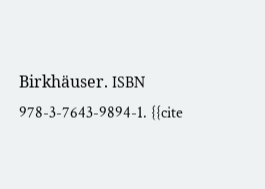Birkhäuser. ISBN 978-3-7643-9894-1. {{cite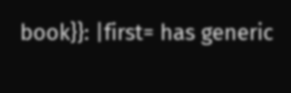book}}: |first= has generic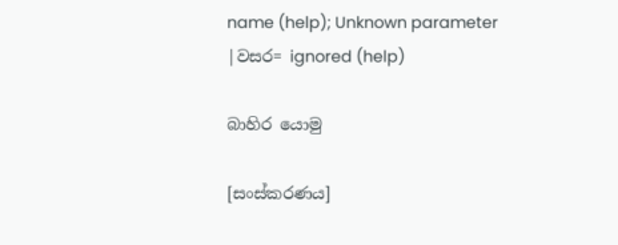name (help); Unknown parameter |වසර= ignored (help)

බාහිර යොමු

[සංස්කරණය]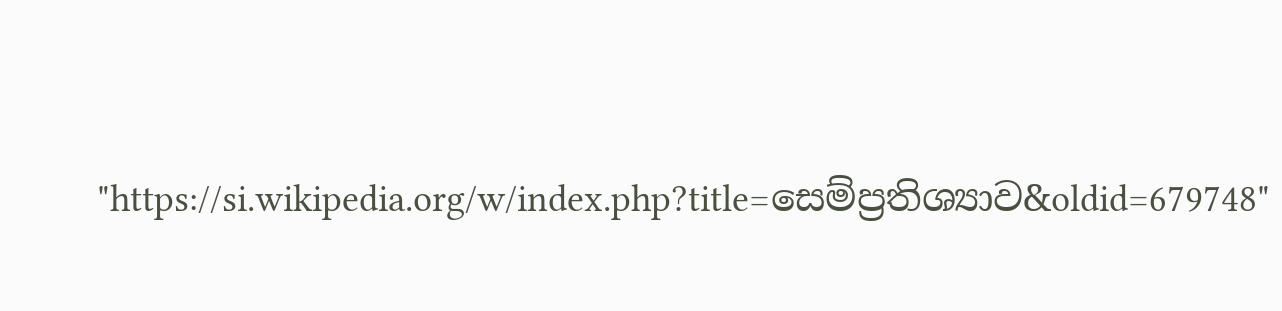"https://si.wikipedia.org/w/index.php?title=සෙම්ප්‍රතිශ්‍යාව&oldid=679748"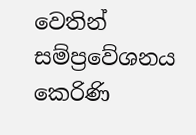වෙතින් සම්ප්‍රවේශනය කෙරිණි